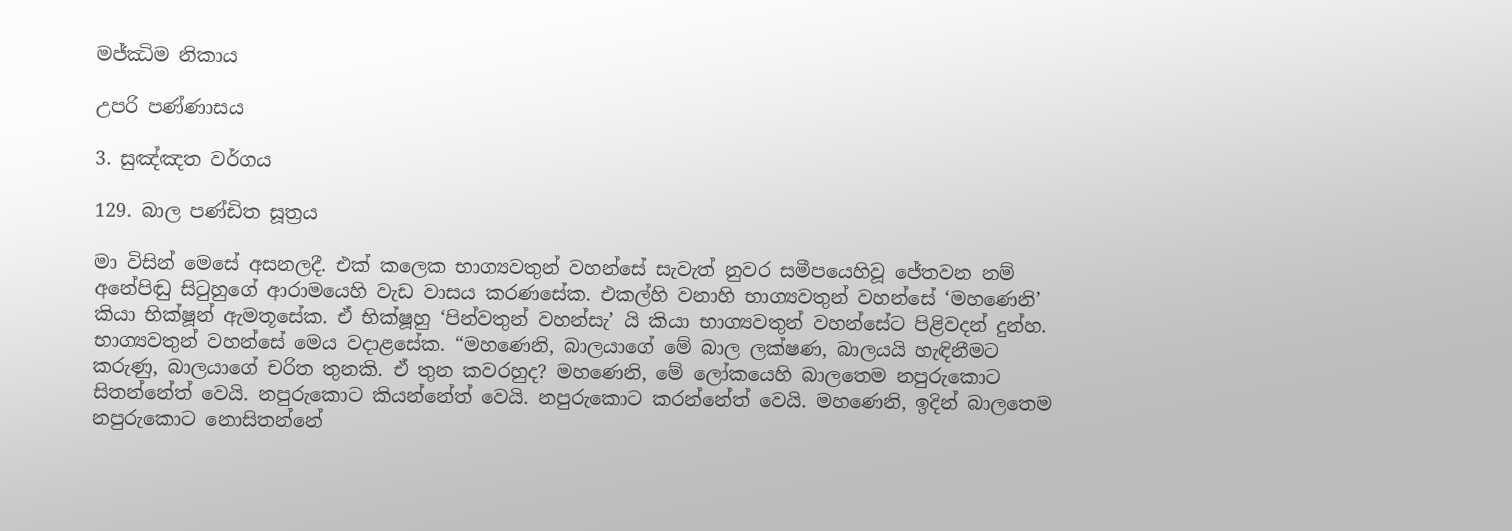මජ්ඣිම නිකාය

උපරි පණ්ණාසය

3. සුඤ්ඤත වර්ගය

129. බාල පණ්ඩිත සූත්‍රය

මා විසින් මෙසේ අසනලදී. එක් කලෙක භාග්‍යවතුන් වහන්සේ සැවැත් නුවර සමීපයෙහිවූ ජේතවන නම් අනේපිඬු සිටුහුගේ ආරාමයෙහි වැඩ වාසය කරණසේක. එකල්හි වනාහි භාග්‍යවතුන් වහන්සේ ‘මහණෙනි’ කියා භික්ෂූන් ඇමතූසේක. ඒ භික්ෂූහු ‘පින්වතුන් වහන්සැ’ යි කියා භාග්‍යවතුන් වහන්සේට පිළිවදන් දුන්හ. භාග්‍යවතුන් වහන්සේ මෙය වදාළසේක. “මහණෙනි, බාලයාගේ මේ බාල ලක්ෂණ, බාලයයි හැඳිනීමට කරුණු, බාලයාගේ චරිත තුනකි. ඒ තුන කවරහුද? මහණෙනි, මේ ලෝකයෙහි බාලතෙම නපුරුකොට සිතන්නේත් වෙයි. නපුරුකොට කියන්නේත් වෙයි. නපුරුකොට කරන්නේත් වෙයි. මහණෙනි, ඉදින් බාලතෙම නපුරුකොට නොසිතන්නේ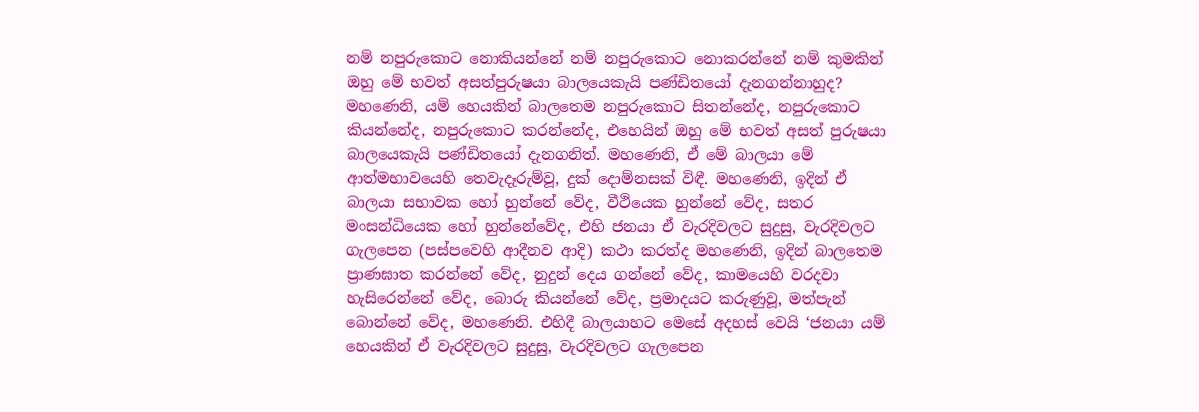නම් නපුරුකොට නොකියන්නේ නම් නපුරුකොට නොකරන්නේ නම් කුමකින් ඔහු මේ භවත් අසත්පුරුෂයා බාලයෙකැයි පණ්ඩිතයෝ දැනගන්නාහුද? මහණෙනි, යම් හෙයකින් බාලතෙම නපුරුකොට සිතන්නේද, නපුරුකොට කියන්නේද, නපුරුකොට කරන්නේද, එහෙයින් ඔහු මේ භවත් අසත් පුරුෂයා බාලයෙකැයි පණ්ඩිතයෝ දැනගනිත්. මහණෙනි, ඒ මේ බාලයා මේ ආත්මභාවයෙහි තෙවැදෑරුම්වූ, දුක් දොම්නසක් විඳී. මහණෙනි, ඉදින් ඒ බාලයා සභාවක හෝ හුන්නේ වේද, වීථියෙක හුන්නේ වේද, සතර මංසන්ධියෙක හෝ හුන්නේවේද, එහි ජනයා ඒ වැරදිවලට සුදුසු, වැරදිවලට ගැලපෙන (පස්පවෙහි ආදීනව ආදි) කථා කරත්ද මහණෙනි, ඉදින් බාලතෙම ප්‍රාණඝාත කරන්නේ වේද, නුදුන් දෙය ගන්නේ වේද, කාමයෙහි වරදවා හැසිරෙන්නේ වේද, බොරු කියන්නේ වේද, ප්‍රමාදයට කරුණුවූ, මත්පැන් බොන්නේ වේද, මහණෙනි. එහිදී බාලයාහට මෙසේ අදහස් වෙයි ‘ජනයා යම් හෙයකින් ඒ වැරදිවලට සුදුසු, වැරදිවලට ගැලපෙන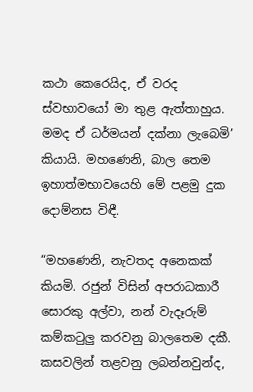කථා කෙරෙයිද, ඒ වරද ස්වභාවයෝ මා තුළ ඇත්තාහුය. මමද ඒ ධර්මයන් දක්නා ලැබෙමි’ කියායි. මහණෙනි, බාල තෙම ඉහාත්මභාවයෙහි මේ පළමු දුක දොම්නස විඳී.

“මහණෙනි, නැවතද අනෙකක් කියමි. රජුන් විසින් අපරාධකාරී සොරකු අල්වා, නන් වැදෑරුම් කම්කටුලු කරවනු බාලතෙම දකී. කසවලින් තළවනු ලබන්නවුන්ද,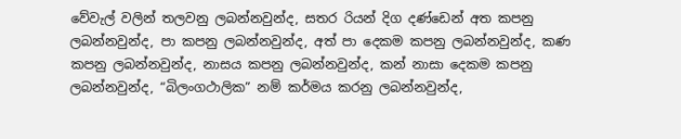වේවැල් වලින් තලවනු ලබන්නවුන්ද, සතර රියන් දිග දණ්ඩෙන් අත කපනු ලබන්නවුන්ද, පා කපනු ලබන්නවුන්ද, අත් පා දෙකම කපනු ලබන්නවුන්ද, කණ කපනු ලබන්නවුන්ද, නාසය කපනු ලබන්නවුන්ද, කන් නාසා දෙකම කපනු ලබන්නවුන්ද, “බිලංගථාලික” නම් කර්මය කරනු ලබන්නවුන්ද,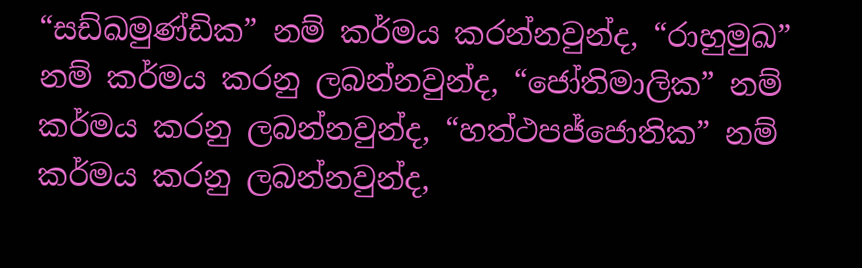“සඩ්ඛමුණ්ඩික” නම් කර්මය කරන්නවුන්ද, “රාහුමුඛ” නම් කර්මය කරනු ලබන්නවුන්ද, “ජෝතිමාලික” නම් කර්මය කරනු ලබන්නවුන්ද, “හත්ථපජ්ජොතික” නම් කර්මය කරනු ලබන්නවුන්ද,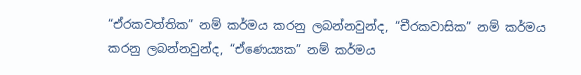“ඒරකවත්තික” නම් කර්මය කරනු ලබන්නවුන්ද, “චීරකවාසික” නම් කර්මය කරනු ලබන්නවුන්ද, “ඒණෙය්‍යක” නම් කර්මය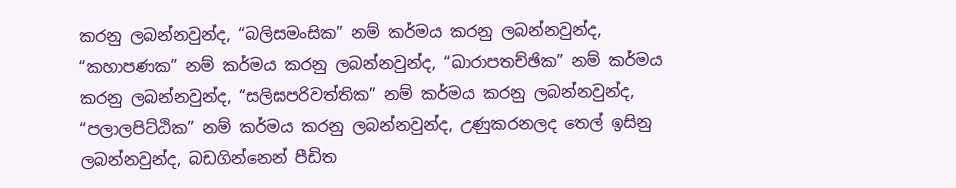කරනු ලබන්නවුන්ද, “බලිසමංසික” නම් කර්මය කරනු ලබන්නවුන්ද, “කහාපණක” නම් කර්මය කරනු ලබන්නවුන්ද, “ඛාරාපතච්ඡික” නම් කර්මය කරනු ලබන්නවුන්ද, “සලිඝපරිවත්තික” නම් කර්මය කරනු ලබන්නවුන්ද, “පලාලපිට්ඨික” නම් කර්මය කරනු ලබන්නවුන්ද, උණුකරනලද තෙල් ඉසිනු ලබන්නවුන්ද, බඩගින්නෙන් පීඩිත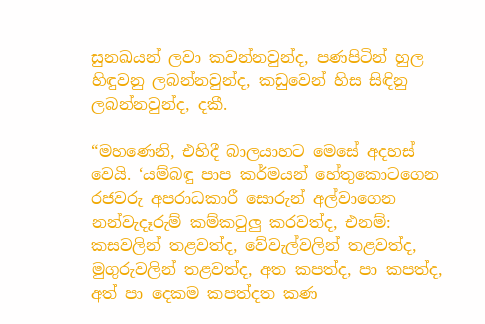සුනඛයන් ලවා කවන්නවුන්ද, පණපිටින් හුල හිඳුවනු ලබන්නවුන්ද, කඩුවෙන් හිස සිඳිනු ලබන්නවුන්ද, දකී.

“මහණෙනි, එහිදී බාලයාහට මෙසේ අදහස් වෙයි. ‘යම්බඳු පාප කර්මයන් හේතුකොටගෙන රජවරු අපරාධකාරී සොරුන් අල්වාගෙන නන්වැදෑරුම් කම්කටුලු කරවත්ද, එනම්: කසවලින් තළවත්ද, වේවැල්වලින් තළවත්ද, මුගුරුවලින් තළවත්ද, අත කපත්ද, පා කපත්ද, අත් පා දෙකම කපත්දත කණ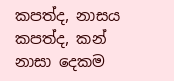කපත්ද, නාසය කපත්ද, කන් නාසා දෙකම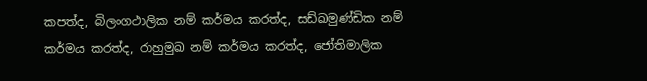කපත්ද, බිලංගථාලික නම් කර්මය කරත්ද, සඩ්ඛමුණ්ඩික නම් කර්මය කරත්ද, රාහුමුඛ නම් කර්මය කරත්ද, ජෝතිමාලික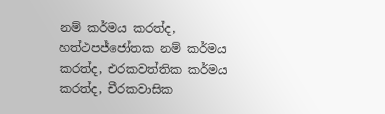නම් කර්මය කරත්ද, හත්ථපජ්ජෝතක නම් කර්මය කරත්ද, එරකවත්තික කර්මය කරත්ද, චීරකවාසික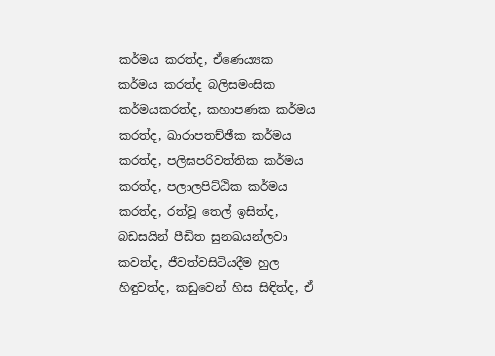කර්මය කරත්ද, ඒණෙය්‍යක කර්මය කරත්ද බලිසමංසික කර්මයකරත්ද, කහාපණක කර්මය කරත්ද, ඛාරාපතච්ඡීක කර්මය කරත්ද, පලිඝපරිවත්තික කර්මය කරත්ද, පලාලපිට්ඨික කර්මය කරත්ද, රත්වූ තෙල් ඉසිත්ද, බඩසයින් පීඩිත සුනඛයන්ලවා කවත්ද, ජීවත්වසිටියදීම හුල හිඳුවත්ද, කඩුවෙන් හිස සිඳිත්ද, ඒ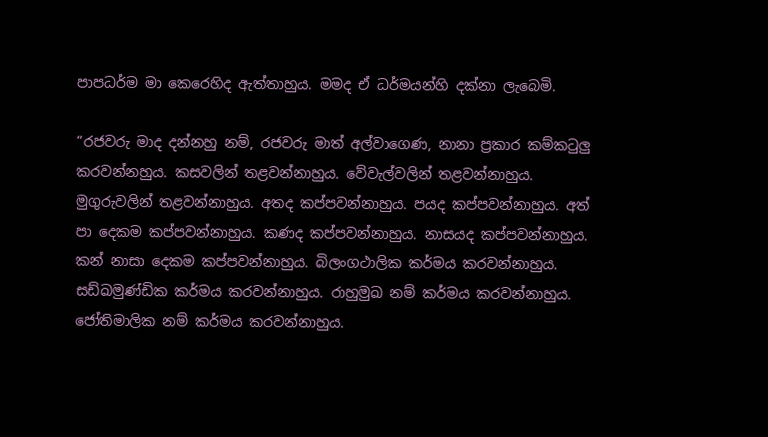පාපධර්ම මා කෙරෙහිද ඇත්තාහුය. මමද ඒ ධර්මයන්හි දක්නා ලැබෙමි.

“රජවරු මාද දන්නහු නම්, රජවරු මාත් අල්වාගෙණ, නානා ප්‍රකාර කම්කටුලු කරවන්නහුය. කසවලින් තළවන්නාහුය. වේවැල්වලින් තළවන්නාහුය. මුගුරුවලින් තළවන්නාහුය. අතද කප්පවන්නාහුය. පයද කප්පවන්නාහුය. අත් පා දෙකම කප්පවන්නාහුය. කණද කප්පවන්නාහුය. නාසයද කප්පවන්නාහුය. කන් නාසා දෙකම කප්පවන්නාහුය. බිලංගථාලික කර්මය කරවන්නාහුය. සඩ්ඛමුණ්ඩික කර්මය කරවන්නාහුය. රාහුමුඛ නම් කර්මය කරවන්නාහුය. ජෝතිමාලික නම් කර්මය කරවන්නාහුය.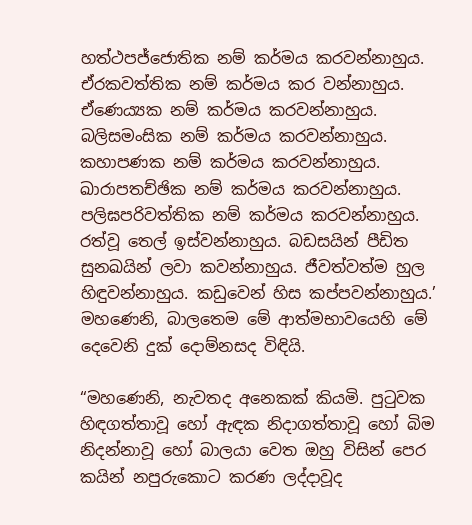හත්ථපජ්ජොතික නම් කර්මය කරවන්නාහුය. ඒරකවත්තික නම් කර්මය කර වන්නාහුය. ඒණෙය්‍යක නම් කර්මය කරවන්නාහුය. බලිසමංසික නම් කර්මය කරවන්නාහුය. කහාපණක නම් කර්මය කරවන්නාහුය. ඛාරාපතච්ඡික නම් කර්මය කරවන්නාහුය. පලිඝපරිවත්තික නම් කර්මය කරවන්නාහුය. රත්වූ තෙල් ඉස්වන්නාහුය. බඩසයින් පීඩිත සුනඛයින් ලවා කවන්නාහුය. ජීවත්වත්ම හුල හිඳුවන්නාහුය. කඩුවෙන් හිස කප්පවන්නාහුය.’ මහණෙනි, බාලතෙම මේ ආත්මභාවයෙහි මේ දෙවෙනි දුක් දොම්නසද විඳියි.

“මහණෙනි, නැවතද අනෙකක් කියමි. පුටුවක හිඳගත්තාවූ හෝ ඇඳක නිදාගත්තාවූ හෝ බිම නිදන්නාවූ හෝ බාලයා වෙත ඔහු විසින් පෙර කයින් නපුරුකොට කරණ ලද්දාවූද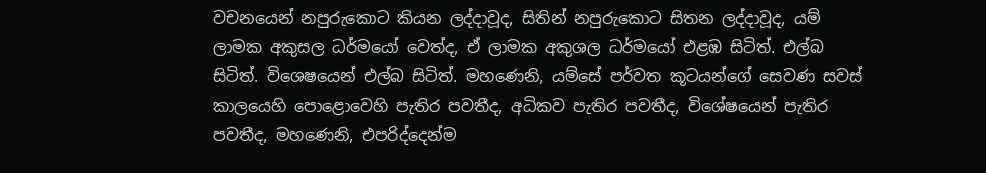වචනයෙන් නපුරුකොට කියන ලද්දාවූද, සිතින් නපුරුකොට සිතන ලද්දාවූද, යම් ලාමක අකුසල ධර්මයෝ වෙත්ද, ඒ ලාමක අකුශල ධර්මයෝ එළඹ සිටිත්. එල්බ සිටිත්. විශෙෂයෙන් එල්බ සිටිත්. මහණෙනි, යම්සේ පර්වත කූටයන්ගේ සෙවණ සවස් කාලයෙහි පොළොවෙහි පැතිර පවතීද, අධිකව පැතිර පවතීද, විශේෂයෙන් පැතිර පවතීද, මහණෙනි, එපරිද්දෙන්ම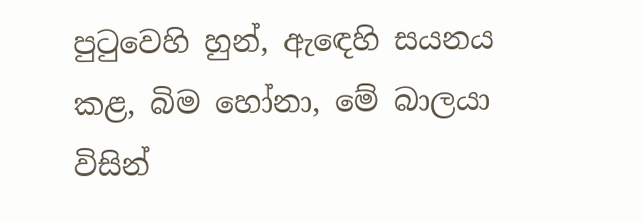පුටුවෙහි හුන්, ඇඳෙහි සයනය කළ, බිම හෝනා, මේ බාලයා විසින්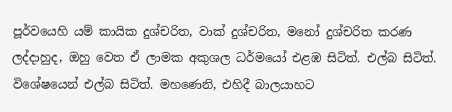පූර්වයෙහි යම් කායික දුශ්චරිත, වාක් දුශ්චරිත, මනෝ දුශ්චරිත කරණ ලද්දාහුද, ඔහු වෙත ඒ ලාමක අකුශල ධර්මයෝ එළඹ සිටිත්. එල්බ සිටිත්. විශේෂයෙන් එල්බ සිටිත්. මහණෙනි, එහිදී බාලයාහට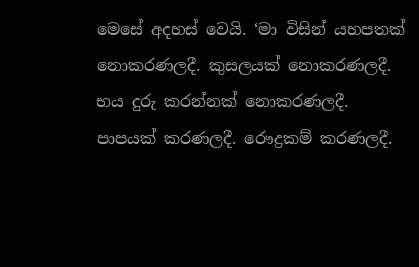මෙසේ අදහස් වෙයි. ‘මා විසින් යහපතක් නොකරණලදී. කුසලයක් නොකරණලදී. භය දුරු කරන්නක් නොකරණලදී. පාපයක් කරණලදී. රෞද්‍රකම් කරණලදී.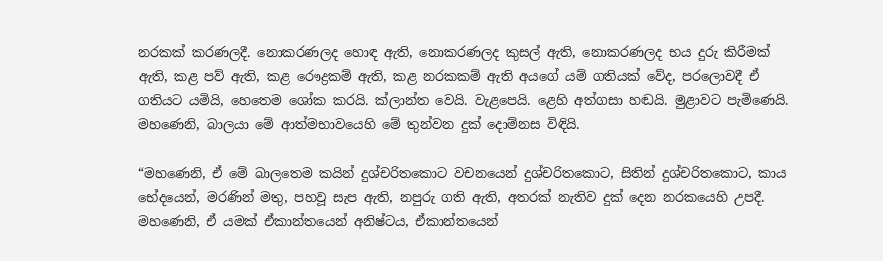නරකක් කරණලදී. නොකරණලද හොඳ ඇති, නොකරණලද කුසල් ඇති, නොකරණලද භය දුරු කිරීමක් ඇති, කළ පව් ඇති, කළ රෞද්‍රකම් ඇති, කළ නරකකම් ඇති අයගේ යම් ගතියක් වේද, පරලොවදී ඒ ගතියට යමියි, හෙතෙම ශෝක කරයි. ක්ලාන්ත වෙයි. වැළපෙයි. ළෙහි අත්ගසා හඬයි. මුළාවට පැමිණෙයි. මහණෙනි, බාලයා මේ ආත්මභාවයෙහි මේ තුන්වන දුක් දොම්නස විඳියි.

“මහණෙනි, ඒ මේ බාලතෙම කයින් දුශ්චරිතකොට වචනයෙන් දුශ්චරිතකොට, සිතින් දුශ්චරිතකොට, කාය භේදයෙන්, මරණින් මතු, පහවූ සැප ඇති, නපුරු ගති ඇති, අතරක් නැතිව දුක් දෙන නරකයෙහි උපදී. මහණෙනි, ඒ යමක් ඒකාන්තයෙන් අනිෂ්ටය, ඒකාන්තයෙන්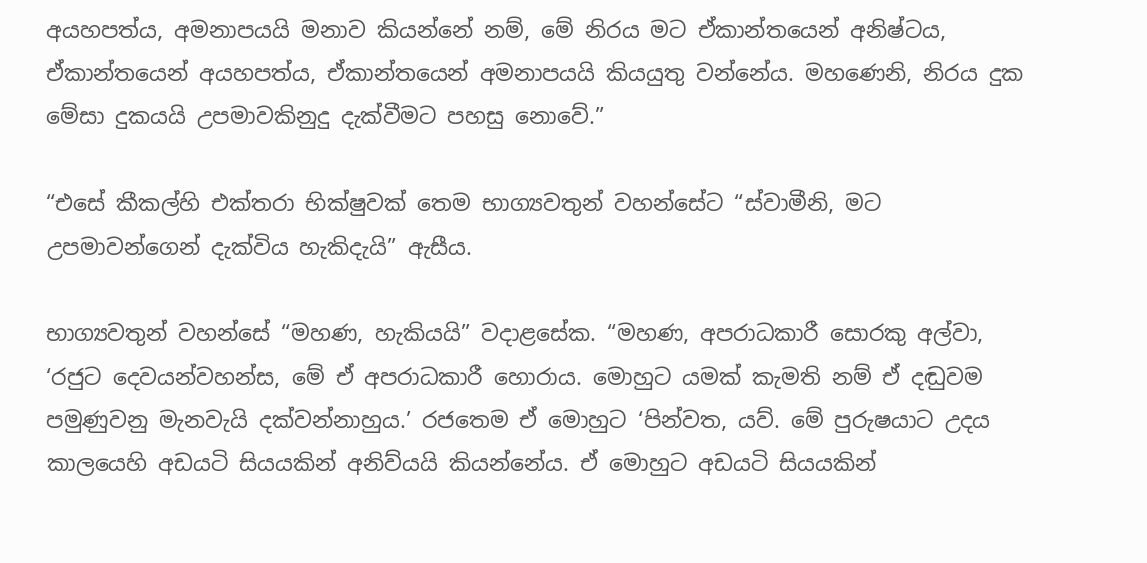අයහපත්ය, අමනාපයයි මනාව කියන්නේ නම්, මේ නිරය මට ඒකාන්තයෙන් අනිෂ්ටය, ඒකාන්තයෙන් අයහපත්ය, ඒකාන්තයෙන් අමනාපයයි කියයුතු වන්නේය. මහණෙනි, නිරය දුක මේසා දුකයයි උපමාවකිනුදු දැක්වීමට පහසු නොවේ.”

“එසේ කීකල්හි එක්තරා භික්ෂුවක් තෙම භාග්‍යවතුන් වහන්සේට “ස්වාමීනි, මට උපමාවන්ගෙන් දැක්විය හැකිදැයි” ඇසීය.

භාග්‍යවතුන් වහන්සේ “මහණ, හැකියයි” වදාළසේක. “මහණ, අපරාධකාරී සොරකු අල්වා, ‘රජුට දෙවයන්වහන්ස, මේ ඒ අපරාධකාරී හොරාය. මොහුට යමක් කැමති නම් ඒ දඬුවම පමුණුවනු මැනවැයි දක්වන්නාහුය.’ රජතෙම ඒ මොහුට ‘පින්වත, යව්. මේ පුරුෂයාට උදය කාලයෙහි අඩයටි සියයකින් අනිව්යයි කියන්නේය. ඒ මොහුට අඩයටි සියයකින්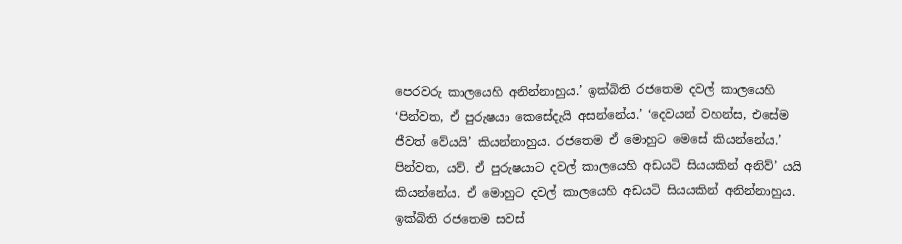පෙරවරු කාලයෙහි අනින්නාහුය.’ ඉක්බිති රජතෙම දවල් කාලයෙහි ‘පින්වත, ඒ පුරුෂයා කෙසේදැයි අසන්නේය.’ ‘දෙවයන් වහන්ස, එසේම ජීවත් වේයයි’ කියන්නාහුය. රජතෙම ඒ මොහුට මෙසේ කියන්නේය.’ පින්වත, යව්. ඒ පුරුෂයාට දවල් කාලයෙහි අඩයටි සියයකින් අනිව්’ යයි කියන්නේය. ඒ මොහුට දවල් කාලයෙහි අඩයටි සියයකින් අනින්නාහුය. ඉක්බිති රජතෙම සවස්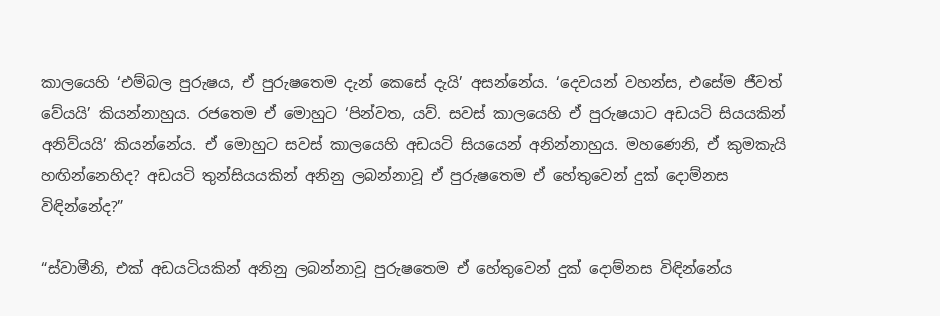කාලයෙහි ‘එම්බල පුරුෂය, ඒ පුරුෂතෙම දැන් කෙසේ දැයි’ අසන්නේය. ‘දෙවයන් වහන්ස, එසේම ජීවත් වේයයි’ කියන්නාහුය. රජතෙම ඒ මොහුට ‘පින්වත, යව්. සවස් කාලයෙහි ඒ පුරුෂයාට අඩයටි සියයකින් අනිව්යයි’ කියන්නේය. ඒ මොහුට සවස් කාලයෙහි අඩයටි සියයෙන් අනින්නාහුය. මහණෙනි, ඒ කුමකැයි හඟින්නෙහිද? අඩයටි තුන්සියයකින් අනිනු ලබන්නාවූ ඒ පුරුෂතෙම ඒ හේතුවෙන් දුක් දොම්නස විඳින්නේද?”

“ස්වාමීනි, එක් අඩයටියකින් අනිනු ලබන්නාවූ පුරුෂතෙම ඒ හේතුවෙන් දුක් දොම්නස විඳින්නේය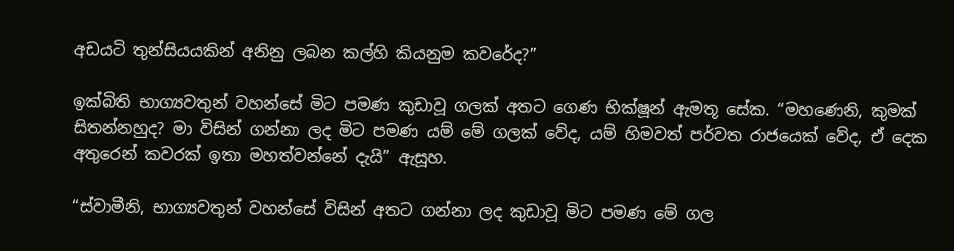අඩයටි තුන්සියයකින් අනිනු ලබන කල්හි කියනුම කවරේද?”

ඉක්බිති භාග්‍යවතුන් වහන්සේ මිට පමණ කුඩාවූ ගලක් අතට ගෙණ භික්ෂූන් ඇමතූ සේක. “මහණෙනි, කුමක් සිතන්නහුද? මා විසින් ගන්නා ලද මිට පමණ යම් මේ ගලක් වේද, යම් හිමවත් පර්වත රාජයෙක් වේද, ඒ දෙක අතුරෙන් කවරක් ඉතා මහත්වන්නේ දැයි” ඇසූහ.

“ස්වාමීනි, භාග්‍යවතුන් වහන්සේ විසින් අතට ගන්නා ලද කුඩාවූ මිට පමණ මේ ගල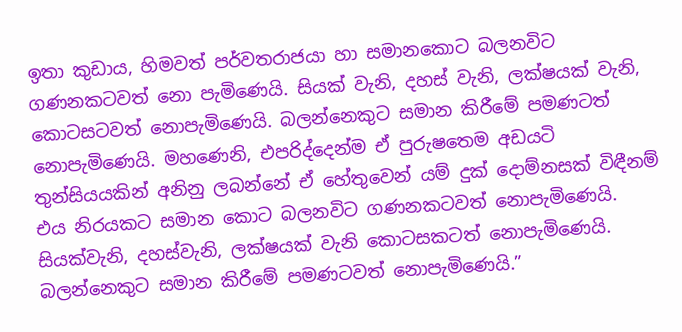ඉතා කුඩාය, හිමවත් පර්වතරාජයා හා සමානකොට බලනවිට ගණනකටවත් නො පැමිණෙයි. සියක් වැනි, දහස් වැනි, ලක්ෂයක් වැනි, කොටසටවත් නොපැමිණෙයි. බලන්නෙකුට සමාන කිරීමේ පමණටත් නොපැමිණෙයි. මහණෙනි, එපරිද්දෙන්ම ඒ පුරුෂතෙම අඩයටි තුන්සියයකින් අනිනු ලබන්නේ ඒ හේතුවෙන් යම් දුක් දොම්නසක් විඳීනම් එය නිරයකට සමාන කොට බලනවිට ගණනකටවත් නොපැමිණෙයි. සියක්වැනි, දහස්වැනි, ලක්ෂයක් වැනි කොටසකටත් නොපැමිණෙයි. බලන්නෙකුට සමාන කිරීමේ පමණටවත් නොපැමිණෙයි.”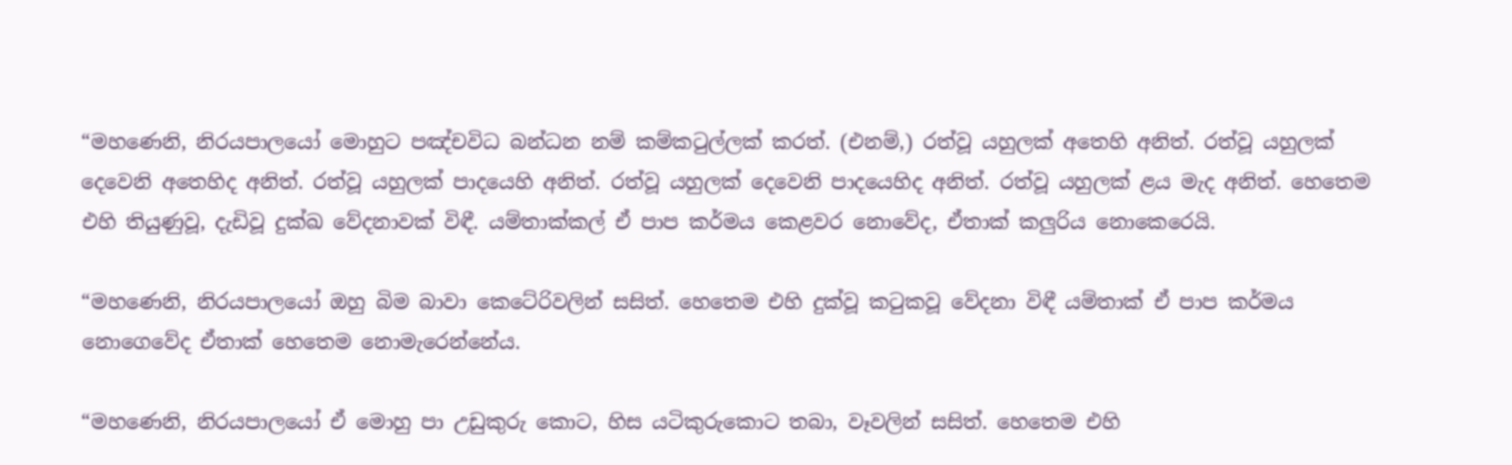“මහණෙනි, නිරයපාලයෝ මොහුට පඤ්චවිධ බන්ධන නම් කම්කටුල්ලක් කරත්. (එනම්,) රත්වූ යහුලක් අතෙහි අනිත්. රත්වූ යහුලක් දෙවෙනි අතෙහිද අනිත්. රත්වූ යහුලක් පාදයෙහි අනිත්. රත්වූ යහුලක් දෙවෙනි පාදයෙහිද අනිත්. රත්වූ යහුලක් ළය මැද අනිත්. හෙතෙම එහි තියුණුවූ, දැඩිවූ දුක්ඛ වේදනාවක් විඳී. යම්තාක්කල් ඒ පාප කර්මය කෙළවර නොවේද, ඒතාක් කලුරිය නොකෙරෙයි.

“මහණෙනි, නිරයපාලයෝ ඔහු බිම බාවා කෙටේරිවලින් සසිත්. හෙතෙම එහි දුක්වූ කටුකවූ වේදනා විඳී යම්තාක් ඒ පාප කර්මය නොගෙවේද ඒතාක් හෙතෙම නොමැරෙන්නේය.

“මහණෙනි, නිරයපාලයෝ ඒ මොහු පා උඩුකුරු කොට, හිස යටිකුරුකොට තබා, වෑවලින් සසිත්. හෙතෙම එහි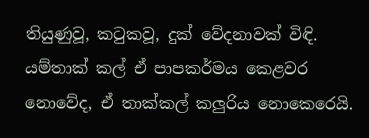තියුණුවූ, කටුකවූ, දුක් වේදනාවක් විඳි. යම්තාක් කල් ඒ පාපකර්මය කෙළවර නොවේද, ඒ තාක්කල් කලුරිය නොකෙරෙයි.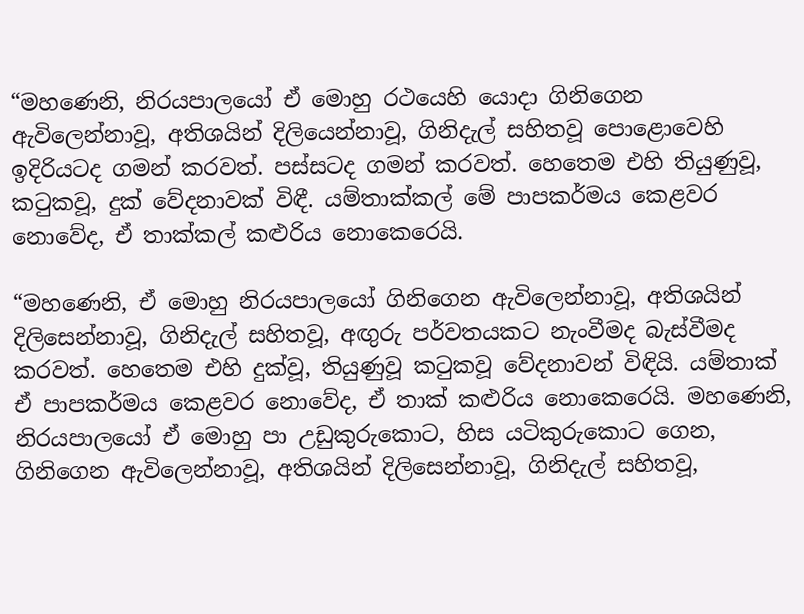“මහණෙනි, නිරයපාලයෝ ඒ මොහු රථයෙහි යොදා ගිනිගෙන ඇවිලෙන්නාවූ, අතිශයින් දිලියෙන්නාවූ, ගිනිදැල් සහිතවූ පොළොවෙහි ඉදිරියටද ගමන් කරවත්. පස්සටද ගමන් කරවත්. හෙතෙම එහි තියුණුවූ, කටුකවූ, දුක් වේදනාවක් විඳී. යම්තාක්කල් මේ පාපකර්මය කෙළවර නොවේද, ඒ තාක්කල් කළුරිය නොකෙරෙයි.

“මහණෙනි, ඒ මොහු නිරයපාලයෝ ගිනිගෙන ඇවිලෙන්නාවූ, අතිශයින් දිලිසෙන්නාවූ, ගිනිදැල් සහිතවූ, අඟුරු පර්වතයකට නැංවීමද බැස්වීමද කරවත්. හෙතෙම එහි දුක්වූ, තියුණුවූ කටුකවූ වේදනාවන් විඳියි. යම්තාක් ඒ පාපකර්මය කෙළවර නොවේද, ඒ තාක් කළුරිය නොකෙරෙයි. මහණෙනි, නිරයපාලයෝ ඒ මොහු පා උඩුකුරුකොට, හිස යටිකුරුකොට ගෙන, ගිනිගෙන ඇවිලෙන්නාවූ, අතිශයින් දිලිසෙන්නාවූ, ගිනිදැල් සහිතවූ,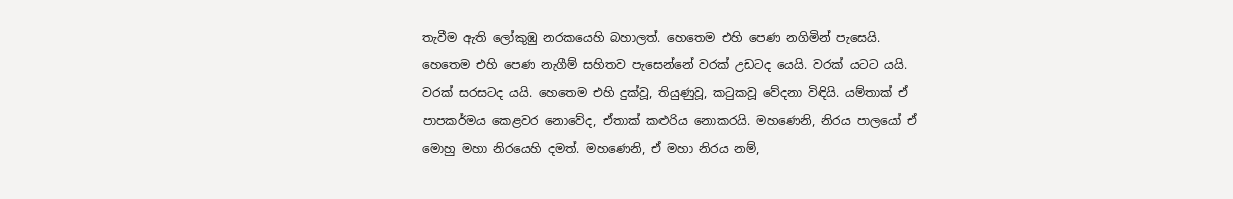තැවීම ඇති ලෝකුඹු නරකයෙහි බහාලත්. හෙතෙම එහි පෙණ නගිමින් පැසෙයි. හෙතෙම එහි පෙණ නැගීම් සහිතව පැසෙන්නේ වරක් උඩටද යෙයි. වරක් යටට යයි. වරක් සරසටද යයි. හෙතෙම එහි දුක්වූ, තියුණුවූ, කටුකවූ වේදනා විඳියි. යම්තාක් ඒ පාපකර්මය කෙළවර නොවේද, ඒතාක් කළුරිය නොකරයි. මහණෙනි, නිරය පාලයෝ ඒ මොහු මහා නිරයෙහි දමත්. මහණෙනි, ඒ මහා නිරය නම්,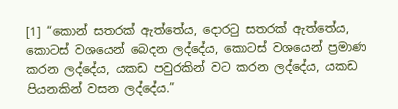[1] “කොන් සතරක් ඇත්තේය, දොරටු සතරක් ඇත්තේය, කොටස් වශයෙන් බෙදන ලද්දේය, කොටස් වශයෙන් ප්‍රමාණ කරන ලද්දේය, යකඩ පවුරකින් වට කරන ලද්දේය, යකඩ පියනකින් වසන ලද්දේය.”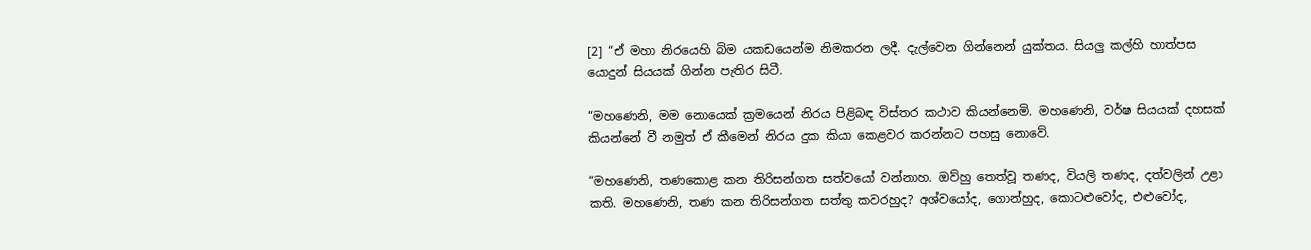[2] “ඒ මහා නිරයෙහි බිම යකඩයෙන්ම නිමකරන ලදී. දැල්වෙන ගින්නෙන් යුක්තය. සියලු කල්හි හාත්පස යොදුන් සියයක් ගින්න පැතිර සිටී.

“මහණෙනි, මම නොයෙක් ක්‍රමයෙන් නිරය පිළිබඳ විස්තර කථාව කියන්නෙමි. මහණෙනි, වර්ෂ සියයක් දහසක් කියන්නේ වී නමුත් ඒ කීමෙන් නිරය දුක කියා කෙළවර කරන්නට පහසු නොවේ.

“මහණෙනි, තණකොළ කන තිරිසන්ගත සත්වයෝ වන්නාහ. ඔව්හු තෙත්වූ තණද, වියලි තණද, දත්වලින් උළා කති. මහණෙනි, තණ කන තිරිසන්ගත සත්තු කවරහුද? අශ්වයෝද, ගොන්හුද, කොටළුවෝද, එළුවෝද,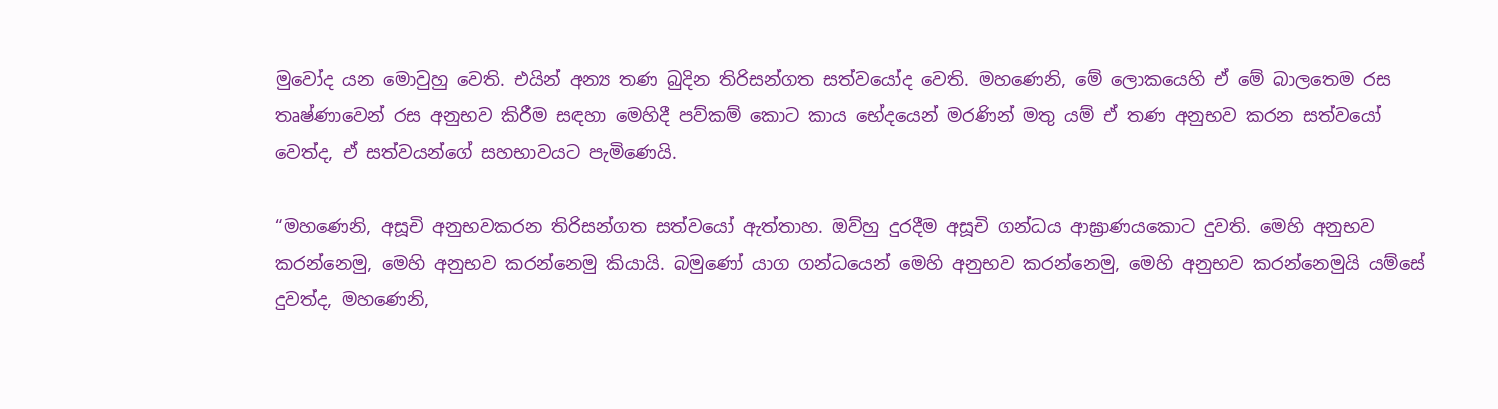මුවෝද යන මොවුහු වෙති. එයින් අන්‍ය තණ බුදින තිරිසන්ගත සත්වයෝද වෙති. මහණෙනි, මේ ලොකයෙහි ඒ මේ බාලතෙම රස තෘෂ්ණාවෙන් රස අනුභව කිරීම සඳහා මෙහිදී පව්කම් කොට කාය භේදයෙන් මරණින් මතු යම් ඒ තණ අනුභව කරන සත්වයෝ වෙත්ද, ඒ සත්වයන්ගේ සහභාවයට පැමිණෙයි.

“මහණෙනි, අසූචි අනුභවකරන තිරිසන්ගත සත්වයෝ ඇත්තාහ. ඔව්හු දුරදීම අසූචි ගන්ධය ආඝ්‍රාණයකොට දුවති. මෙහි අනුභව කරන්නෙමු, මෙහි අනුභව කරන්නෙමු කියායි. බමුණෝ යාග ගන්ධයෙන් මෙහි අනුභව කරන්නෙමු, මෙහි අනුභව කරන්නෙමුයි යම්සේ දුවත්ද, මහණෙනි,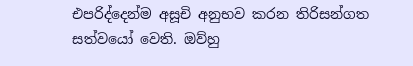එපරිද්දෙන්ම අසූචි අනුභව කරන තිරිසන්ගත සත්වයෝ වෙති. ඔව්හු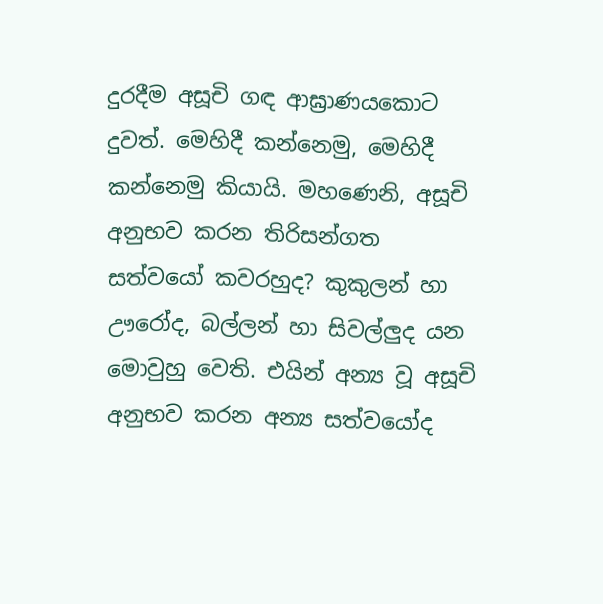දුරදීම අසූචි ගඳ ආඝ්‍රාණයකොට දුවත්. මෙහිදී කන්නෙමු, මෙහිදී කන්නෙමු කියායි. මහණෙනි, අසූචි අනුභව කරන තිරිසන්ගත සත්වයෝ කවරහුද? කුකුලන් හා ඌරෝද, බල්ලන් හා සිවල්ලුද යන මොවුහු වෙති. එයින් අන්‍ය වූ අසූචි අනුභව කරන අන්‍ය සත්වයෝද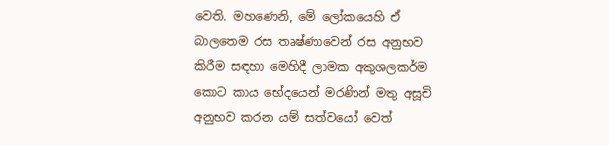වෙති. මහණෙනි, මේ ලෝකයෙහි ඒ බාලතෙම රස තෘෂ්ණාවෙන් රස අනුභව කිරීම සඳහා මෙහිදී ලාමක අකුශලකර්ම කොට කාය භේදයෙන් මරණින් මතු අසූචි අනුභව කරන යම් සත්වයෝ වෙත්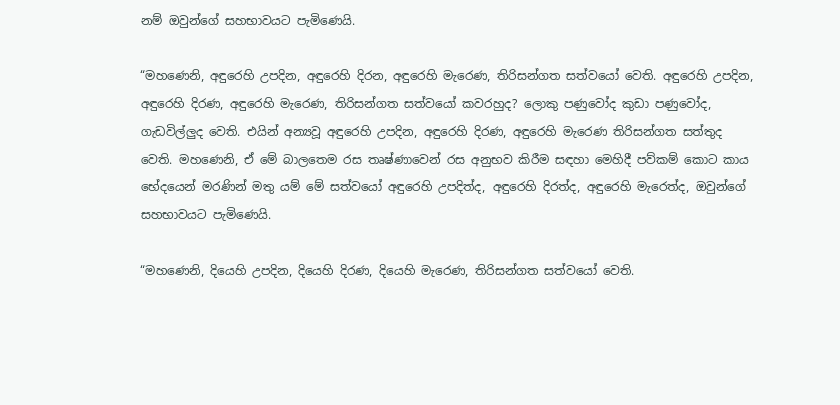නම් ඔවුන්ගේ සහභාවයට පැමිණෙයි.

“මහණෙනි, අඳුරෙහි උපදින, අඳුරෙහි දිරන, අඳුරෙහි මැරෙණ, තිරිසන්ගත සත්වයෝ වෙති. අඳුරෙහි උපදින, අඳුරෙහි දිරණ, අඳුරෙහි මැරෙණ, තිරිසන්ගත සත්වයෝ කවරහුද? ලොකු පණුවෝද කුඩා පණුවෝද, ගැඩවිල්ලුද වෙති. එයින් අන්‍යවූ අඳුරෙහි උපදින, අඳුරෙහි දිරණ, අඳුරෙහි මැරෙණ තිරිසන්ගත සත්තුද වෙති. මහණෙනි, ඒ මේ බාලතෙම රස තෘෂ්ණාවෙන් රස අනුභව කිරීම සඳහා මෙහිදී පව්කම් කොට කාය භේදයෙන් මරණින් මතු යම් මේ සත්වයෝ අඳුරෙහි උපදිත්ද, අඳුරෙහි දිරත්ද, අඳුරෙහි මැරෙත්ද, ඔවුන්ගේ සහභාවයට පැමිණෙයි.

“මහණෙනි, දියෙහි උපදින, දියෙහි දිරණ, දියෙහි මැරෙණ, තිරිසන්ගත සත්වයෝ වෙති.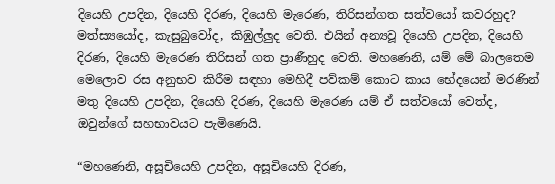දියෙහි උපදින, දියෙහි දිරණ, දියෙහි මැරෙණ, තිරිසන්ගත සත්වයෝ කවරහුද? මත්ස්‍යයෝද, කැසුබුවෝද, කිඹුල්ලුද වෙති. එයින් අන්‍යවූ දියෙහි උපදින, දියෙහි දිරණ, දියෙහි මැරෙණ තිරිසන් ගත ප්‍රාණීහුද වෙති. මහණෙනි, යම් මේ බාලතෙම මෙලොව රස අනුභව කිරීම සඳහා මෙහිදී පව්කම් කොට කාය භේදයෙන් මරණින් මතු දියෙහි උපදින, දියෙහි දිරණ, දියෙහි මැරෙණ යම් ඒ සත්වයෝ වෙත්ද, ඔවුන්ගේ සහභාවයට පැමිණෙයි.

“මහණෙනි, අසූචියෙහි උපදින, අසූචියෙහි දිරණ,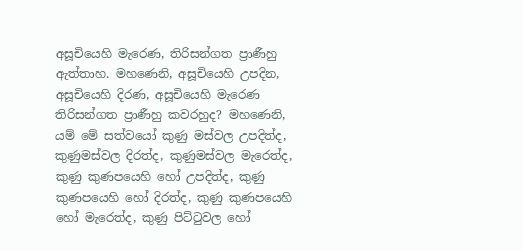අසූචියෙහි මැරෙණ, තිරිසන්ගත ප්‍රාණීහු ඇත්තාහ. මහණෙනි, අසූචියෙහි උපදින, අසූචියෙහි දිරණ, අසූචියෙහි මැරෙණ තිරිසන්ගත ප්‍රාණීහු කවරහුද? මහණෙනි, යම් මේ සත්වයෝ කුණු මස්වල උපදිත්ද, කුණුමස්වල දිරත්ද, කුණුමස්වල මැරෙත්ද, කුණු කුණපයෙහි හෝ උපදිත්ද, කුණු කුණපයෙහි හෝ දිරත්ද, කුණු කුණපයෙහි හෝ මැරෙත්ද, කුණු පිට්ටුවල හෝ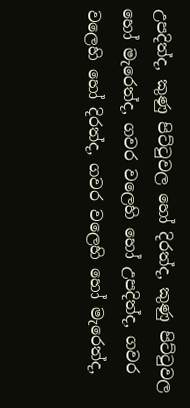උපදිත්ද, කුණු පිට්ටුවල හෝ දිරත්ද, කුණු පිට්ටුවල හෝ මැරෙත්ද, ගවර වලෙහි හෝ උපදිත්ද, ගවර වලෙහි හෝ දිරත්ද, ගවර වලෙහි හෝ මැරෙත්ද,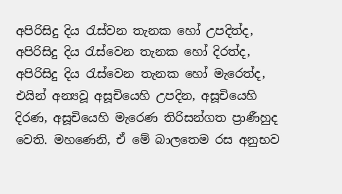අපිරිසිදු දිය රැස්වන තැනක හෝ උපදිත්ද, අපිරිසිදු දිය රැස්වෙන තැනක හෝ දිරත්ද, අපිරිසිදු දිය රැස්වෙන තැනක හෝ මැරෙත්ද, එයින් අන්‍යවූ අසූචියෙහි උපදින, අසූචියෙහි දිරණ, අසූචියෙහි මැරෙණ තිරිසන්ගත ප්‍රාණීහුද වෙති. මහණෙනි, ඒ මේ බාලතෙම රස අනුභව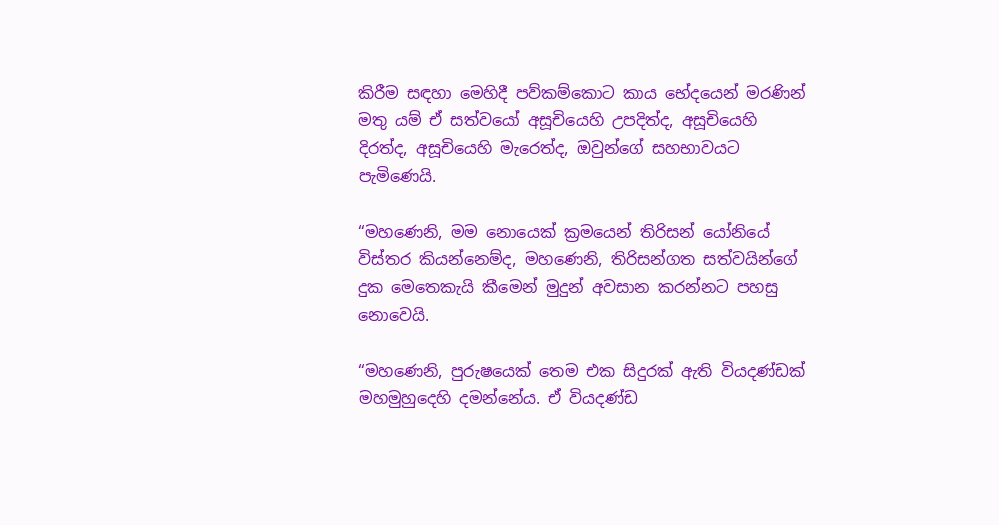කිරීම සඳහා මෙහිදී පව්කම්කොට කාය භේදයෙන් මරණින් මතු යම් ඒ සත්වයෝ අසූචියෙහි උපදිත්ද, අසූචියෙහි දිරත්ද, අසූචියෙහි මැරෙත්ද, ඔවුන්ගේ සහභාවයට පැමිණෙයි.

“මහණෙනි, මම නොයෙක් ක්‍රමයෙන් තිරිසන් යෝනියේ විස්තර කියන්නෙම්ද, මහණෙනි, තිරිසන්ගත සත්වයින්ගේ දුක මෙතෙකැයි කීමෙන් මුදුන් අවසාන කරන්නට පහසු නොවෙයි.

“මහණෙනි, පුරුෂයෙක් තෙම එක සිදුරක් ඇති වියදණ්ඩක් මහමුහුදෙහි දමන්නේය. ඒ වියදණ්ඩ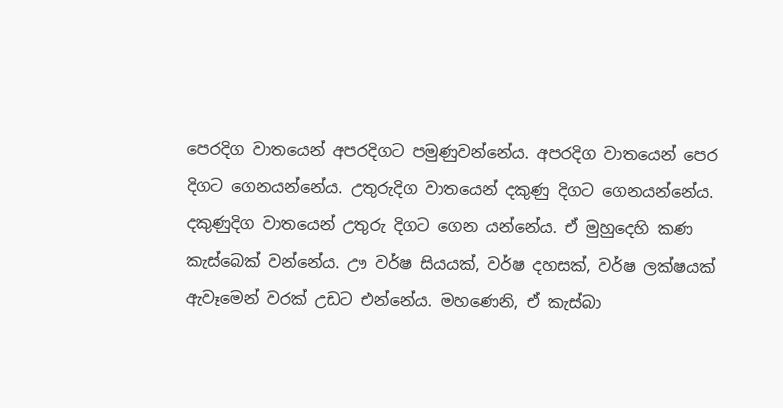පෙරදිග වාතයෙන් අපරදිගට පමුණුවන්නේය. අපරදිග වාතයෙන් පෙර දිගට ගෙනයන්නේය. උතුරුදිග වාතයෙන් දකුණු දිගට ගෙනයන්නේය. දකුණුදිග වාතයෙන් උතුරු දිගට ගෙන යන්නේය. ඒ මුහුදෙහි කණ කැස්බෙක් වන්නේය. ඌ වර්ෂ සියයක්, වර්ෂ දහසක්, වර්ෂ ලක්ෂයක් ඇවෑමෙන් වරක් උඩට එන්නේය. මහණෙනි, ඒ කැස්බා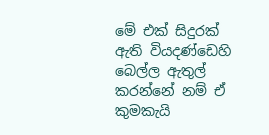මේ එක් සිදුරක් ඇති වියදණ්ඩෙහි බෙල්ල ඇතුල් කරන්නේ නම් ඒ කුමකැයි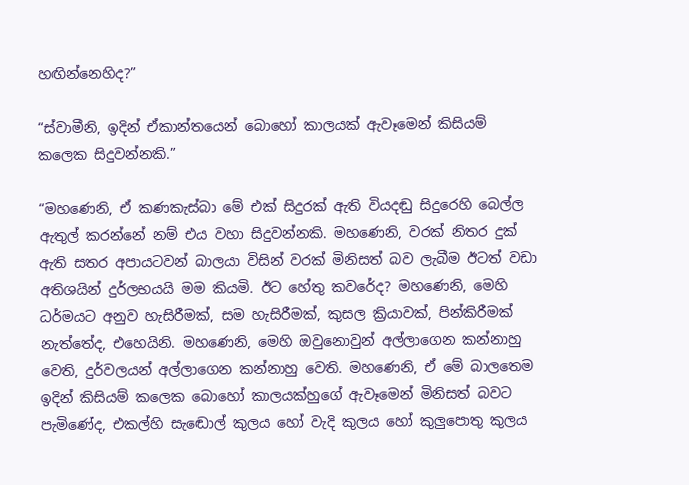හඟින්නෙහිද?”

“ස්වාමීනි, ඉදින් ඒකාන්තයෙන් බොහෝ කාලයක් ඇවෑමෙන් කිසියම් කලෙක සිදුවන්නකි.”

“මහණෙනි, ඒ කණකැස්බා මේ එක් සිදුරක් ඇති වියදඬු සිදුරෙහි බෙල්ල ඇතුල් කරන්නේ නම් එය වහා සිදුවන්නකි. මහණෙනි, වරක් නිතර දුක් ඇති සතර අපායටවන් බාලයා විසින් වරක් මිනිසත් බව ලැබීම ඊටත් වඩා අතිශයින් දුර්ලභයයි මම කියමි. ඊට හේතු කවරේද? මහණෙනි, මෙහි ධර්මයට අනුව හැසිරීමක්, සම හැසිරීමක්, කුසල ක්‍රියාවක්, පින්කිරීමක් නැත්තේද, එහෙයිනි. මහණෙනි, මෙහි ඔවුනොවුන් අල්ලාගෙන කන්නාහු වෙති, දුර්වලයන් අල්ලාගෙන කන්නාහු වෙති. මහණෙනි, ඒ මේ බාලතෙම ඉදින් කිසියම් කලෙක බොහෝ කාලයක්හුගේ ඇවෑමෙන් මිනිසත් බවට පැමිණේද, එකල්හි සැඬොල් කුලය හෝ වැදි කුලය හෝ කුලුපොතු කුලය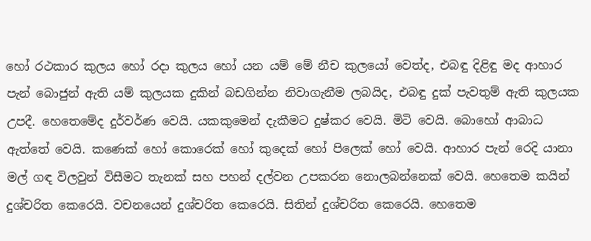හෝ රථකාර කුලය හෝ රදා කුලය හෝ යන යම් මේ නීච කුලයෝ වෙත්ද, එබඳු දිළිඳු මද ආහාර පැන් බොජුන් ඇති යම් කුලයක දුකින් බඩගින්න නිවාගැනීම ලබයිද, එබඳු දුක් පැවතුම් ඇති කුලයක උපදී. හෙතෙමේද දුර්වර්ණ වෙයි. යකකුමෙන් දැකීමට දුෂ්කර වෙයි. මිටි වෙයි. බොහෝ ආබාධ ඇත්තේ වෙයි. කණෙක් හෝ කොරෙක් හෝ කුදෙක් හෝ පිලෙක් හෝ වෙයි. ආහාර පැන් රෙදි යානා මල් ගඳ විලවුන් විසීමට තැනක් සහ පහන් දල්වන උපකරන නොලබන්නෙක් වෙයි. හෙතෙම කයින් දුශ්චරිත කෙරෙයි. වචනයෙන් දුශ්චරිත කෙරෙයි. සිතින් දුශ්චරිත කෙරෙයි. හෙතෙම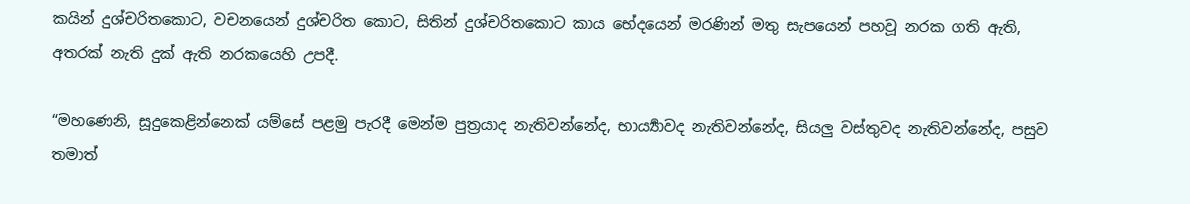කයින් දුශ්චරිතකොට, වචනයෙන් දුශ්චරිත කොට, සිතින් දුශ්චරිතකොට කාය භේදයෙන් මරණින් මතු සැපයෙන් පහවූ නරක ගති ඇති, අතරක් නැති දුක් ඇති නරකයෙහි උපදී.

“මහණෙනි, සූදුකෙළින්නෙක් යම්සේ පළමු පැරදී මෙන්ම පුත්‍රයාද නැතිවන්නේද, භාර්‍ය්‍යාවද නැතිවන්නේද, සියලු වස්තුවද නැතිවන්නේද, පසුව තමාත්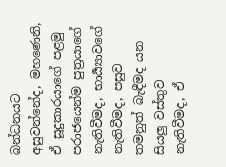බන්ධනයට අසුවන්නේද, මහණෙනි, ඒ සූදුකාරයාගේ පළමු පරාජයෙන්ම පුත්‍රයාගේ නැතිවීමද, භාර්‍ය්‍යාවගේ නැතිවීමද, පසුව තමනුත් බැඳීමද යන සියලු වස්තුව නැතිවීමද, ඒ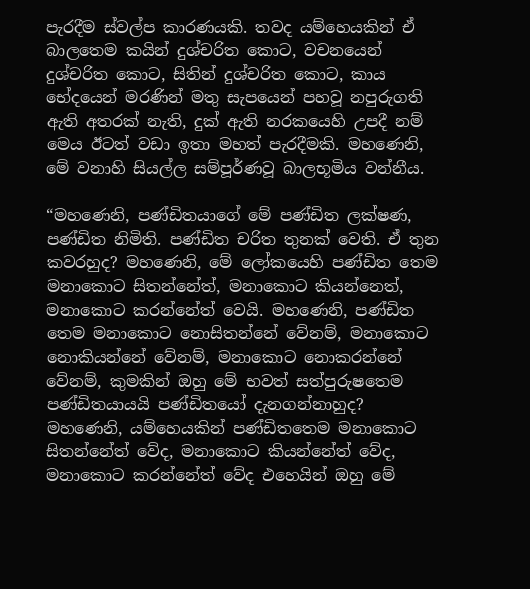පැරදීම ස්වල්ප කාරණයකි. තවද යම්හෙයකින් ඒ බාලතෙම කයින් දුශ්චරිත කොට, වචනයෙන් දුශ්චරිත කොට, සිතින් දුශ්චරිත කොට, කාය භේදයෙන් මරණින් මතු සැපයෙන් පහවූ නපුරුගති ඇති අතරක් නැති, දුක් ඇති නරකයෙහි උපදී නම් මෙය ඊටත් වඩා ඉතා මහත් පැරදීමකි. මහණෙනි, මේ වනාහි සියල්ල සම්පූර්ණවූ බාලභූමිය වන්නීය.

“මහණෙනි, පණ්ඩිතයාගේ මේ පණ්ඩිත ලක්ෂණ, පණ්ඩිත නිමිති. පණ්ඩිත චරිත තුනක් වෙති. ඒ තුන කවරහුද? මහණෙනි, මේ ලෝකයෙහි පණ්ඩිත තෙම මනාකොට සිතන්නේත්, මනාකොට කියන්නෙත්, මනාකොට කරන්නේත් වෙයි. මහණෙනි, පණ්ඩිත තෙම මනාකොට නොසිතන්නේ වේනම්, මනාකොට නොකියන්නේ වේනම්, මනාකොට නොකරන්නේ වේනම්, කුමකින් ඔහු මේ භවත් සත්පුරුෂතෙම පණ්ඩිතයායයි පණ්ඩිතයෝ දැනගන්නාහුද? මහණෙනි, යම්හෙයකින් පණ්ඩිතතෙම මනාකොට සිතන්නේත් වේද, මනාකොට කියන්නේත් වේද, මනාකොට කරන්නේත් වේද එහෙයින් ඔහු මේ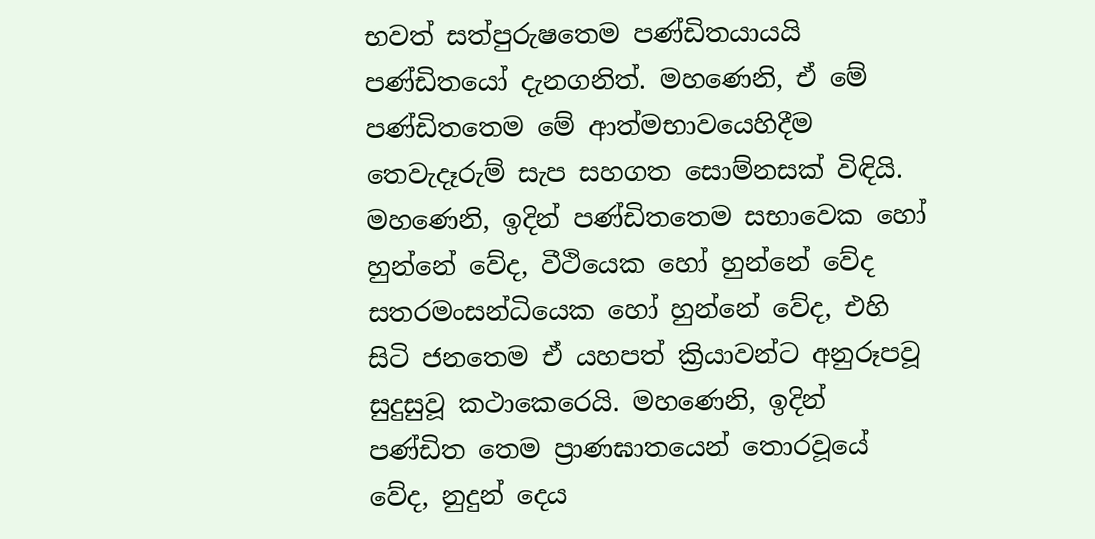භවත් සත්පුරුෂතෙම පණ්ඩිතයායයි පණ්ඩිතයෝ දැනගනිත්. මහණෙනි, ඒ මේ පණ්ඩිතතෙම මේ ආත්මභාවයෙහිදීම තෙවැදෑරුම් සැප සහගත සොම්නසක් විඳියි. මහණෙනි, ඉදින් පණ්ඩිතතෙම සභාවෙක හෝ හුන්නේ වේද, වීථියෙක හෝ හුන්නේ වේද සතරමංසන්ධියෙක හෝ හුන්නේ වේද, එහි සිටි ජනතෙම ඒ යහපත් ක්‍රියාවන්ට අනුරූපවූ සුදුසුවූ කථාකෙරෙයි. මහණෙනි, ඉදින් පණ්ඩිත තෙම ප්‍රාණඝාතයෙන් තොරවූයේ වේද, නුදුන් දෙය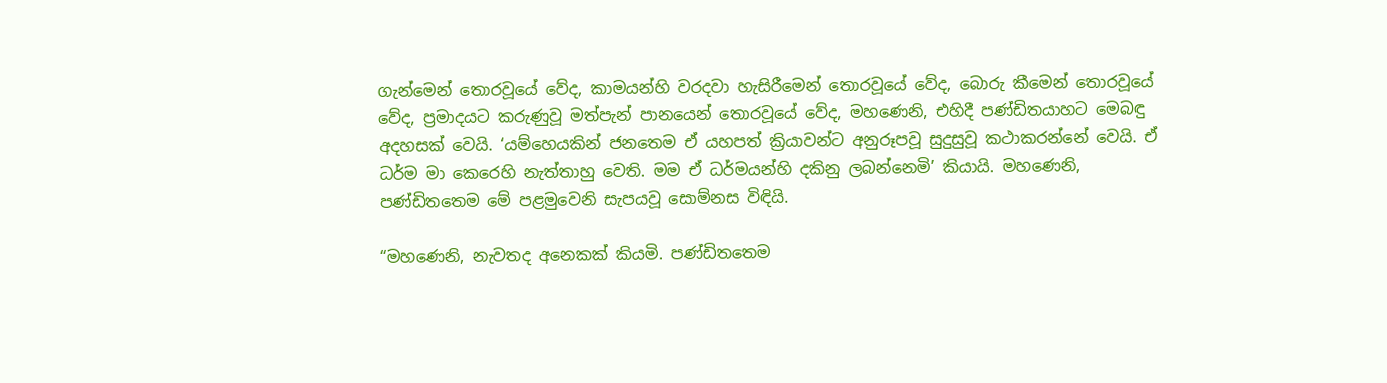ගැන්මෙන් තොරවූයේ වේද, කාමයන්හි වරදවා හැසිරීමෙන් තොරවූයේ වේද, බොරු කීමෙන් තොරවූයේ වේද, ප්‍රමාදයට කරුණුවූ මත්පැන් පානයෙන් තොරවූයේ වේද, මහණෙනි, එහිදී පණ්ඩිතයාහට මෙබඳු අදහසක් වෙයි. ‘යම්හෙයකින් ජනතෙම ඒ යහපත් ක්‍රියාවන්ට අනුරූපවූ සුදුසුවූ කථාකරන්නේ වෙයි. ඒ ධර්ම මා කෙරෙහි නැත්තාහු වෙති. මම ඒ ධර්මයන්හි දකිනු ලබන්නෙමි’ කියායි. මහණෙනි, පණ්ඩිතතෙම මේ පළමුවෙනි සැපයවූ සොම්නස විඳියි.

“මහණෙනි, නැවතද අනෙකක් කියමි. පණ්ඩිතතෙම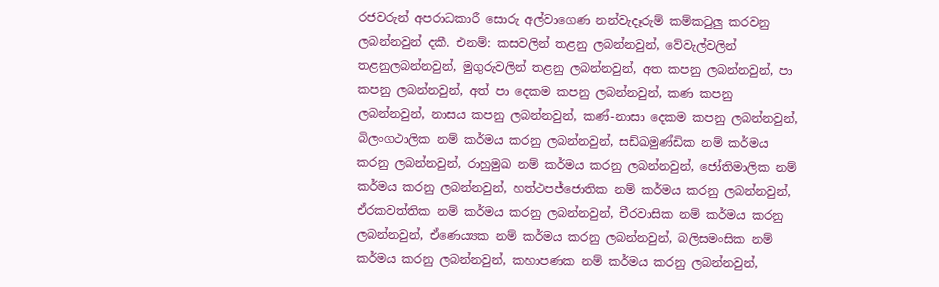රජවරුන් අපරාධකාරී සොරු අල්වාගෙණ නන්වැදෑරුම් කම්කටුලු කරවනු ලබන්නවුන් දකී. එනම්: කසවලින් තළනු ලබන්නවුන්, වේවැල්වලින් තළනුලබන්නවුන්, මුගුරුවලින් තළනු ලබන්නවුන්, අත කපනු ලබන්නවුන්, පා කපනු ලබන්නවුන්, අත් පා දෙකම කපනු ලබන්නවුන්, කණ කපනු ලබන්නවුන්, නාසය කපනු ලබන්නවුන්, කණ්-නාසා දෙකම කපනු ලබන්නවුන්, බිලංගථාලික නම් කර්මය කරනු ලබන්නවුන්, සඩ්ඛමුණ්ඩික නම් කර්මය කරනු ලබන්නවුන්, රාහුමුඛ නම් කර්මය කරනු ලබන්නවුන්, ජෝතිමාලික නම් කර්මය කරනු ලබන්නවුන්, හත්ථපජ්ජොතික නම් කර්මය කරනු ලබන්නවුන්, ඒරකවත්තික නම් කර්මය කරනු ලබන්නවුන්, චීරවාසික නම් කර්මය කරනු ලබන්නවුන්, ඒණෙය්‍යක නම් කර්මය කරනු ලබන්නවුන්, බලිසමංසික නම් කර්මය කරනු ලබන්නවුන්, කහාපණක නම් කර්මය කරනු ලබන්නවුන්,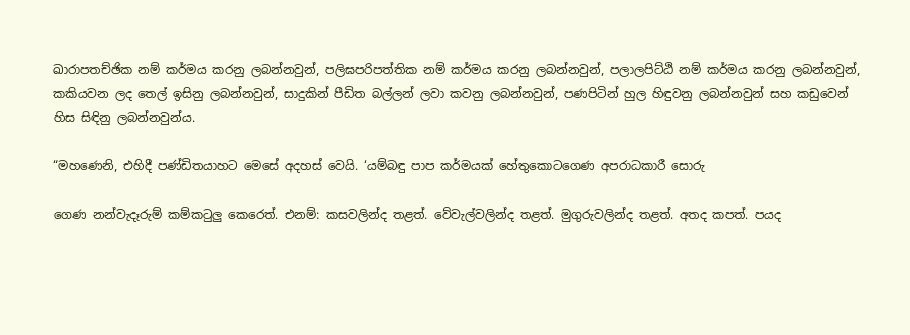ඛාරාපතච්ඡික නම් කර්මය කරනු ලබන්නවුන්, පලිඝපරිපත්තික නම් කර්මය කරනු ලබන්නවුන්, පලාලපිට්ඨි නම් කර්මය කරනු ලබන්නවුන්, කකියවන ලද තෙල් ඉසිනු ලබන්නවුන්, සාදුකින් පීඩිත බල්ලන් ලවා කවනු ලබන්නවුන්, පණපිටින් හුල හිඳුවනු ලබන්නවුන් සහ කඩුවෙන් හිස සිඳිනු ලබන්නවුන්ය.

“මහණෙනි, එහිදී පණ්ඩිතයාහට මෙසේ අදහස් වෙයි. ‘යම්බඳු පාප කර්මයක් හේතුකොටගෙණ අපරාධකාරී සොරු

ගෙණ නන්වැදෑරුම් කම්කටුලු කෙරෙත්. එනම්: කසවලින්ද තළත්. වේවැල්වලින්ද තළත්. මුගුරුවලින්ද තළත්. අතද කපත්. පයද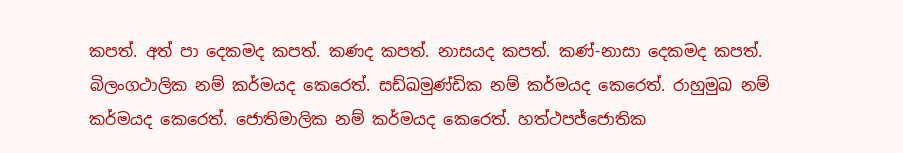කපත්. අත් පා දෙකමද කපත්. කණද කපත්. නාසයද කපත්. කණ්-නාසා දෙකමද කපත්. බිලංගථාලික නම් කර්මයද කෙරෙත්. සඩ්ඛමුණ්ඩික නම් කර්මයද කෙරෙත්. රාහුමුඛ නම් කර්මයද කෙරෙත්. ජොතිමාලික නම් කර්මයද කෙරෙත්. හත්ථපජ්ජොතික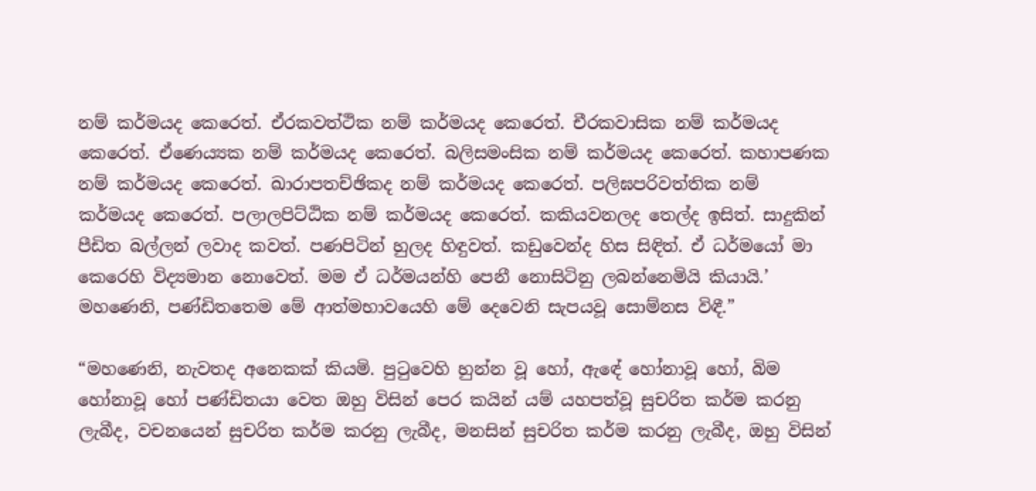නම් කර්මයද කෙරෙත්. ඒරකවත්ථික නම් කර්මයද කෙරෙත්. චීරකවාසික නම් කර්මයද කෙරෙත්. ඒණෙය්‍යක නම් කර්මයද කෙරෙත්. බලිසමංසික නම් කර්මයද කෙරෙත්. කහාපණක නම් කර්මයද කෙරෙත්. ඛාරාපතච්ඡිකද නම් කර්මයද කෙරෙත්. පලිඝපරිවත්තික නම් කර්මයද කෙරෙත්. පලාලපිට්ඨික නම් කර්මයද කෙරෙත්. කකියවනලද තෙල්ද ඉසිත්. සාදුකින් පීඩිත බල්ලන් ලවාද කවත්. පණපිටින් හුලද හිඳුවත්. කඩුවෙන්ද හිස සිඳිත්. ඒ ධර්මයෝ මා කෙරෙහි විද්‍යමාන නොවෙත්. මම ඒ ධර්මයන්හි පෙනී නොසිටිනු ලබන්නෙමියි කියායි.’ මහණෙනි, පණ්ඩිතතෙම මේ ආත්මභාවයෙහි මේ දෙවෙනි සැපයවූ සොම්නස විඳී.”

“මහණෙනි, නැවතද අනෙකක් කියමි. පුටුවෙහි හුන්න වූ හෝ, ඇඳේ හෝනාවූ හෝ, බිම හෝනාවූ හෝ පණ්ඩිතයා වෙත ඔහු විසින් පෙර කයින් යම් යහපත්වූ සුචරිත කර්ම කරනු ලැබීද, වචනයෙන් සුචරිත කර්ම කරනු ලැබීද, මනසින් සුචරිත කර්ම කරනු ලැබීද, ඔහු විසින්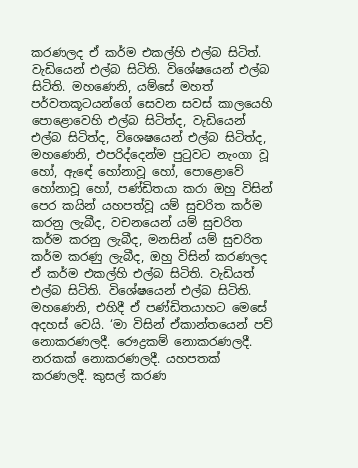කරණලද ඒ කර්ම එකල්හි එල්බ සිටිත්. වැඩියෙන් එල්බ සිටිති. විශේෂයෙන් එල්බ සිටිති. මහණෙනි, යම්සේ මහත් පර්වතකූටයන්ගේ සෙවන සවස් කාලයෙහි පොළොවෙහි එල්බ සිටිත්ද, වැඩියෙන් එල්බ සිටිත්ද, විශෙෂයෙන් එල්බ සිටිත්ද, මහණෙනි, එපරිද්දෙන්ම පුටුවට නැංගා වූ හෝ, ඇඳේ හෝනාවූ හෝ, පොළොවේ හෝනාවූ හෝ, පණ්ඩිතයා කරා ඔහු විසින් පෙර කයින් යහපත්වූ යම් සුචරිත කර්ම කරනු ලැබීද, වචනයෙන් යම් සුචරිත කර්ම කරනු ලැබීද, මනසින් යම් සුචරිත කර්ම කරණු ලැබීද, ඔහු විසින් කරණලද ඒ කර්ම එකල්හි එල්බ සිටිති. වැඩියත් එල්බ සිටිති. විශේෂයෙන් එල්බ සිටිති. මහණෙනි, එහිදී ඒ පණ්ඩිතයාහට මෙසේ අදහස් වෙයි. ‘මා විසින් ඒකාන්තයෙන් පව් නොකරණලදී. රෞද්‍රකම් නොකරණලදී. නරකක් නොකරණලදී. යහපතක් කරණලදී. කුසල් කරණ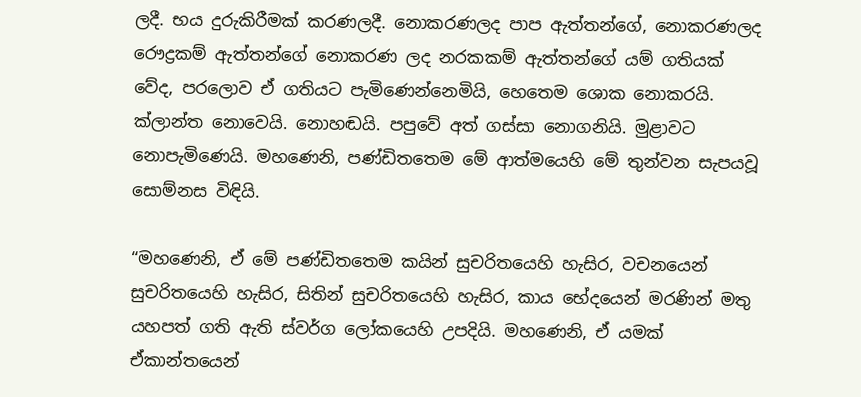ලදී. භය දුරුකිරීමක් කරණලදී. නොකරණලද පාප ඇත්තන්ගේ, නොකරණලද රෞද්‍රකම් ඇත්තන්ගේ නොකරණ ලද නරකකම් ඇත්තන්ගේ යම් ගතියක් වේද, පරලොව ඒ ගතියට පැමිණෙන්නෙමියි, හෙතෙම ශොක නොකරයි. ක්ලාන්ත නොවෙයි. නොහඬයි. පපුවේ අත් ගස්සා නොගනියි. මුළාවට නොපැමිණෙයි. මහණෙනි, පණ්ඩිතතෙම මේ ආත්මයෙහි මේ තුන්වන සැපයවූ සොම්නස විඳියි.

“මහණෙනි, ඒ මේ පණ්ඩිතතෙම කයින් සුචරිතයෙහි හැසිර, වචනයෙන් සුචරිතයෙහි හැසිර, සිතින් සුචරිතයෙහි හැසිර, කාය භේදයෙන් මරණින් මතු යහපත් ගති ඇති ස්වර්ග ලෝකයෙහි උපදියි. මහණෙනි, ඒ යමක් ඒකාන්තයෙන්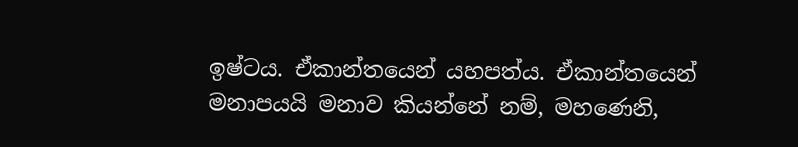ඉෂ්ටය. ඒකාන්තයෙන් යහපත්ය. ඒකාන්තයෙන් මනාපයයි මනාව කියන්නේ නම්, මහණෙනි,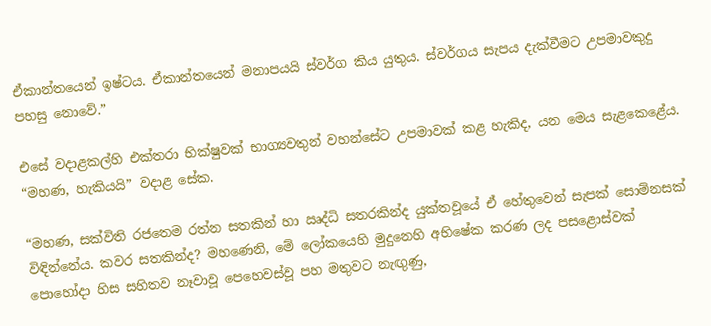ඒකාන්තයෙන් ඉෂ්ටය. ඒකාන්තයෙන් මනාපයයි ස්වර්ග කිය යුතුය. ස්වර්ගය සැපය දැක්වීමට උපමාවකුදු පහසු නොවේ.”

එසේ වදාළකල්හි එක්තරා භික්ෂුවක් භාග්‍යවතුන් වහන්සේට උපමාවක් කළ හැකිද, යන මෙය සැළකෙළේය. “මහණ, හැකියයි” වදාළ සේක.

“මහණ, සක්විති රජතෙම රත්න සතකින් හා ඍද්ධි සතරකින්ද යුක්තවූයේ ඒ හේතුවෙන් සැපක් සොම්නසක් විඳින්නේය. කවර සතකින්ද? මහණෙනි, මේ ලෝකයෙහි මුදුනෙහි අභිෂේක කරණ ලද පසළොස්වක් පොහෝදා හිස සහිතව නෑවාවූ පෙහෙවස්වූ පහ මතුවට නැඟුණු,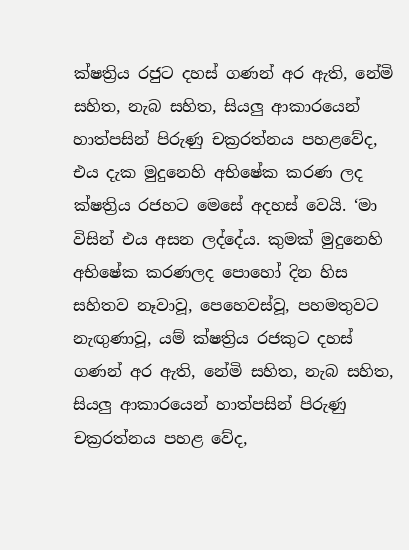ක්ෂත්‍රිය රජුට දහස් ගණන් අර ඇති, නේමි සහිත, නැබ සහිත, සියලු ආකාරයෙන් හාත්පසින් පිරුණු චක්‍රරත්නය පහළවේද, එය දැක මුදුනෙහි අභිෂේක කරණ ලද ක්ෂත්‍රිය රජහට මෙසේ අදහස් වෙයි. ‘මා විසින් එය අසන ලද්දේය. කුමක් මුදුනෙහි අභිෂේක කරණලද පොහෝ දින හිස සහිතව නෑවාවූ, පෙහෙවස්වූ, පහමතුවට නැඟුණාවූ, යම් ක්ෂත්‍රිය රජකුට දහස් ගණන් අර ඇති, නේමි සහිත, නැබ සහිත, සියලු ආකාරයෙන් හාත්පසින් පිරුණු චක්‍රරත්නය පහළ වේද,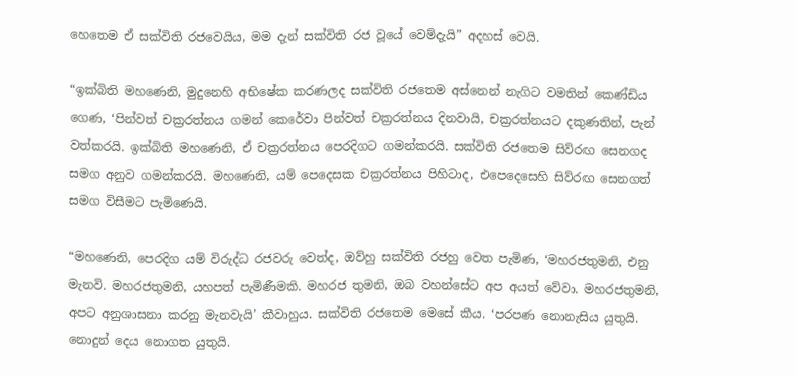හෙතෙම ඒ සක්විති රජවෙයිය, මම දැන් සක්විති රජ වූයේ වෙම්දැයි” අදහස් වෙයි.

“ඉක්බිති මහණෙනි, මුදුනෙහි අභිෂේක කරණලද සක්විති රජතෙම අස්නෙන් නැගිට වමතින් කෙණ්ඩිය ගෙණ, ‘පින්වත් චක්‍රරත්නය ගමන් කෙරේවා පින්වත් චක්‍රරත්නය දිනවායි, චක්‍රරත්නයට දකුණතින්, පැන් වත්කරයි. ඉක්බිති මහණෙනි, ඒ චක්‍රරත්නය පෙරදිගට ගමන්කරයි. සක්විති රජතෙම සිව්රඟ සෙනගද සමග අනුව ගමන්කරයි. මහණෙනි, යම් පෙදෙසක චක්‍රරත්නය පිහිටාද, එපෙදෙසෙහි සිව්රඟ සෙනගත් සමග විසීමට පැමිණෙයි.

“මහණෙනි, පෙරදිග යම් විරුද්ධ රජවරු වෙත්ද, ඔව්හු සක්විති රජහු වෙත පැමිණ, ‘මහරජතුමනි, එනු මැනවි. මහරජතුමනි, යහපත් පැමිණීමකි. මහරජ තුමනි, ඔබ වහන්සේට අප අයත් වේවා. මහරජතුමනි, අපට අනුශාසනා කරනු මැනවැයි’ කීවාහුය. සක්විති රජතෙම මෙසේ කීය. ‘පරපණ නොනැසිය යුතුයි. නොදුන් දෙය නොගත යුතුයි.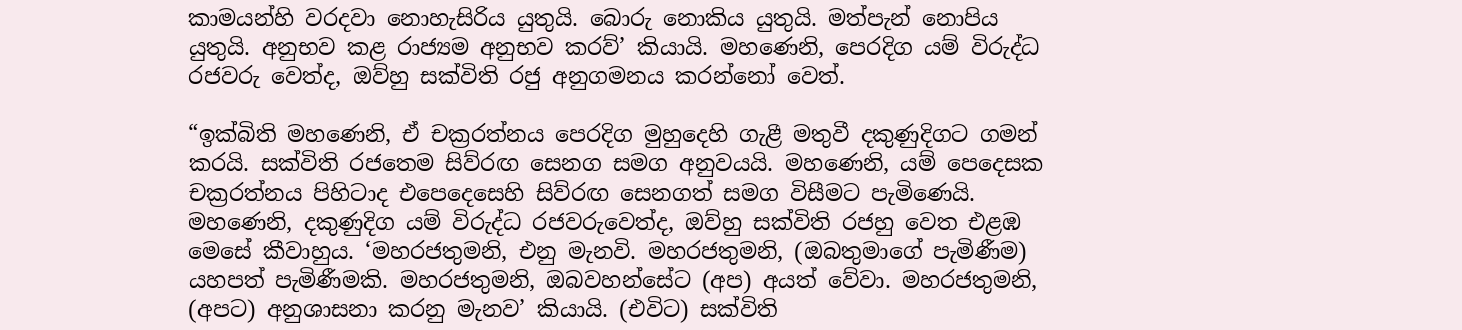කාමයන්හි වරදවා නොහැසිරිය යුතුයි. බොරු නොකිය යුතුයි. මත්පැන් නොපිය යුතුයි. අනුභව කළ රාජ්‍යම අනුභව කරව්’ කියායි. මහණෙනි, පෙරදිග යම් විරුද්ධ රජවරු වෙත්ද, ඔව්හු සක්විති රජු අනුගමනය කරන්නෝ වෙත්.

“ඉක්බිති මහණෙනි, ඒ චක්‍රරත්නය පෙරදිග මුහුදෙහි ගැළී මතුවී දකුණුදිගට ගමන් කරයි. සක්විති රජතෙම සිව්රඟ සෙනග සමග අනුවයයි. මහණෙනි, යම් පෙදෙසක චක්‍රරත්නය පිහිටාද එපෙදෙසෙහි සිව්රඟ සෙනගත් සමග විසීමට පැමිණෙයි. මහණෙනි, දකුණුදිග යම් විරුද්ධ රජවරුවෙත්ද, ඔව්හු සක්විති රජහු වෙත එළඹ මෙසේ කීවාහුය. ‘මහරජතුමනි, එනු මැනවි. මහරජතුමනි, (ඔබතුමාගේ පැමිණීම) යහපත් පැමිණීමකි. මහරජතුමනි, ඔබවහන්සේට (අප) අයත් වේවා. මහරජතුමනි, (අපට) අනුශාසනා කරනු මැනව’ කියායි. (එවිට) සක්විති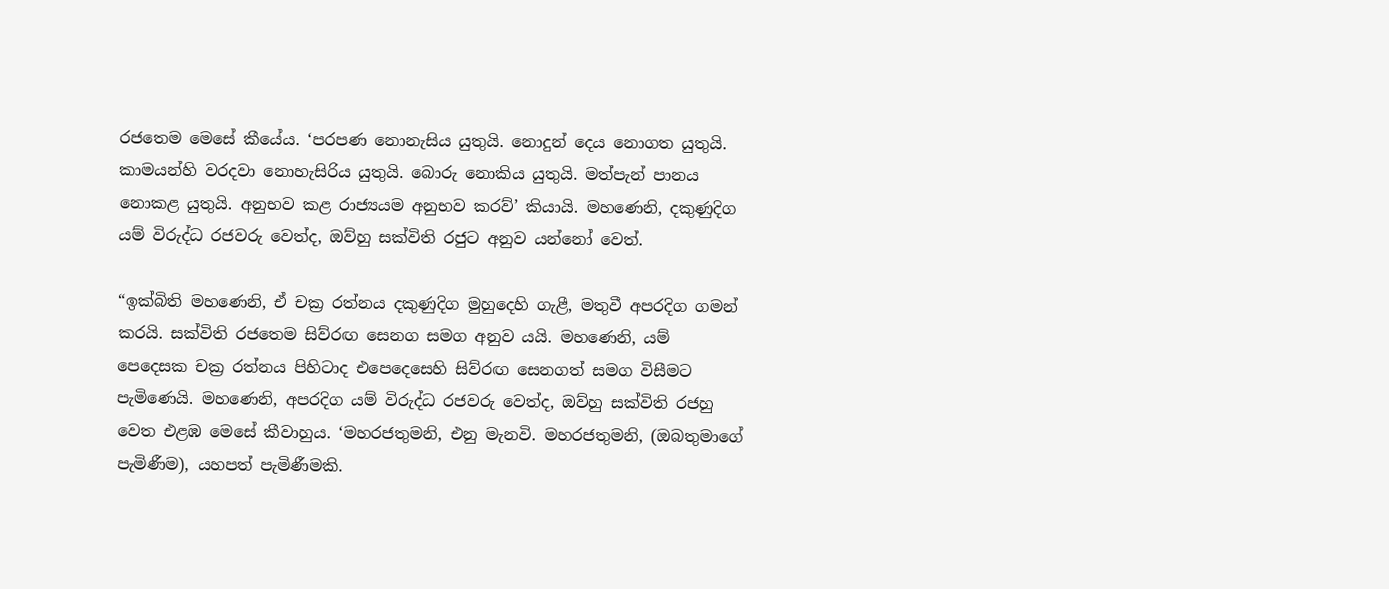රජතෙම මෙසේ කීයේය. ‘පරපණ නොනැසිය යුතුයි. නොදුන් දෙය නොගත යුතුයි. කාමයන්හි වරදවා නොහැසිරිය යුතුයි. බොරු නොකිය යුතුයි. මත්පැන් පානය නොකළ යුතුයි. අනුභව කළ රාජ්‍යයම අනුභව කරව්’ කියායි. මහණෙනි, දකුණුදිග යම් විරුද්ධ රජවරු වෙත්ද, ඔව්හු සක්විති රජුට අනුව යන්නෝ වෙත්.

“ඉක්බිති මහණෙනි, ඒ චක්‍ර රත්නය දකුණුදිග මුහුදෙහි ගැළී, මතුවී අපරදිග ගමන් කරයි. සක්විති රජතෙම සිව්රඟ සෙනග සමග අනුව යයි. මහණෙනි, යම් පෙදෙසක චක්‍ර රත්නය පිහිටාද එපෙදෙසෙහි සිව්රඟ සෙනගත් සමග විසීමට පැමිණෙයි. මහණෙනි, අපරදිග යම් විරුද්ධ රජවරු වෙත්ද, ඔව්හු සක්විති රජහු වෙත එළඹ මෙසේ කීවාහුය. ‘මහරජතුමනි, එනු මැනවි. මහරජතුමනි, (ඔබතුමාගේ පැමිණීම), යහපත් පැමිණීමකි.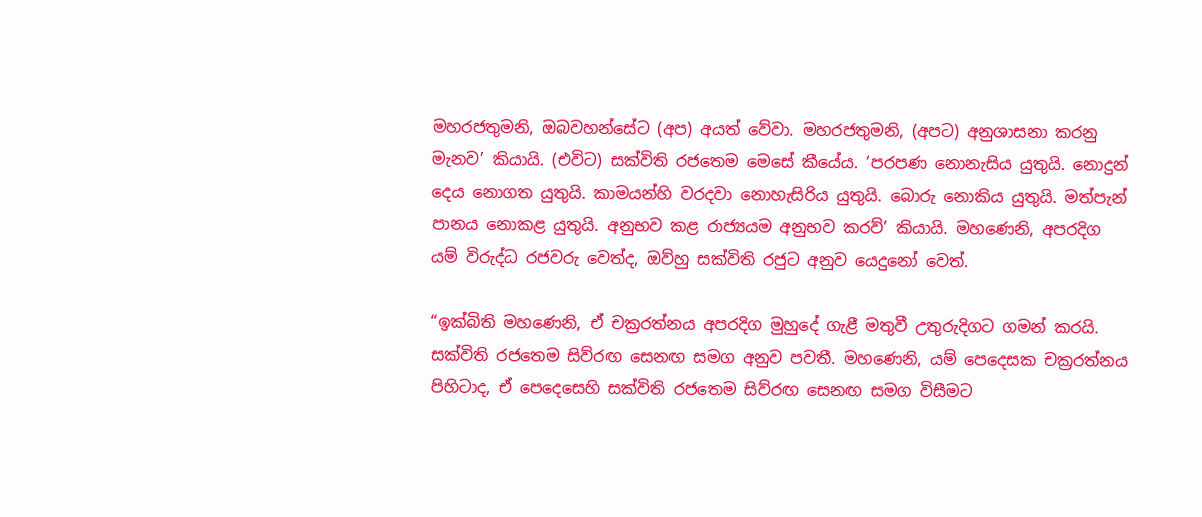මහරජතුමනි, ඔබවහන්සේට (අප) අයත් වේවා. මහරජතුමනි, (අපට) අනුශාසනා කරනු මැනව’ කියායි. (එවිට) සක්විති රජතෙම මෙසේ කීයේය. ‘පරපණ නොනැසිය යුතුයි. නොදුන් දෙය නොගත යුතුයි. කාමයන්හි වරදවා නොහැසිරිය යුතුයි. බොරු නොකිය යුතුයි. මත්පැන් පානය නොකළ යුතුයි. අනුභව කළ රාජ්‍යයම අනුභව කරව්’ කියායි. මහණෙනි, අපරදිග යම් විරුද්ධ රජවරු වෙත්ද, ඔව්හු සක්විති රජුට අනුව යෙදුනෝ වෙත්.

“ඉක්බිති මහණෙනි, ඒ චක්‍රරත්නය අපරදිග මුහුදේ ගැළී මතුවී උතුරුදිගට ගමන් කරයි. සක්විති රජතෙම සිව්රඟ සෙනඟ සමග අනුව පවතී. මහණෙනි, යම් පෙදෙසක චක්‍රරත්නය පිහිටාද, ඒ පෙදෙසෙහි සක්විති රජතෙම සිව්රඟ සෙනඟ සමග විසීමට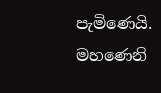පැමිණෙයි. මහණෙනි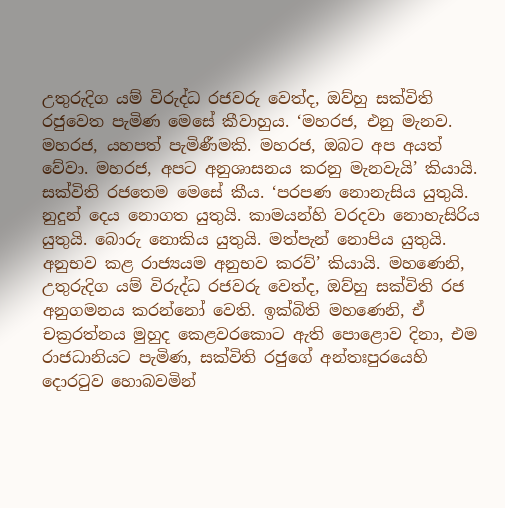උතුරුදිග යම් විරුද්ධ රජවරු වෙත්ද, ඔව්හු සක්විති රජුවෙත පැමිණ මෙසේ කීවාහුය. ‘මහරජ, එනු මැනව. මහරජ, යහපත් පැමිණීමකි. මහරජ, ඔබට අප අයත් වේවා. මහරජ, අපට අනුශාසනය කරනු මැනවැයි’ කියායි. සක්විති රජතෙම මෙසේ කීය. ‘පරපණ නොනැසිය යුතුයි. නුදුන් දෙය නොගත යුතුයි. කාමයන්හි වරදවා නොහැසිරිය යුතුයි. බොරු නොකිය යුතුයි. මත්පැන් නොපිය යුතුයි. අනුභව කළ රාජ්‍යයම අනුභව කරව්’ කියායි. මහණෙනි, උතුරුදිග යම් විරුද්ධ රජවරු වෙත්ද, ඔව්හු සක්විති රජ අනුගමනය කරන්නෝ වෙති. ඉක්බිති මහණෙනි, ඒ චක්‍රරත්නය මුහුද කෙළවරකොට ඇති පොළොව දිනා, එම රාජධානියට පැමිණ, සක්විති රජුගේ අන්තඃපුරයෙහි දොරටුව හොබවමින්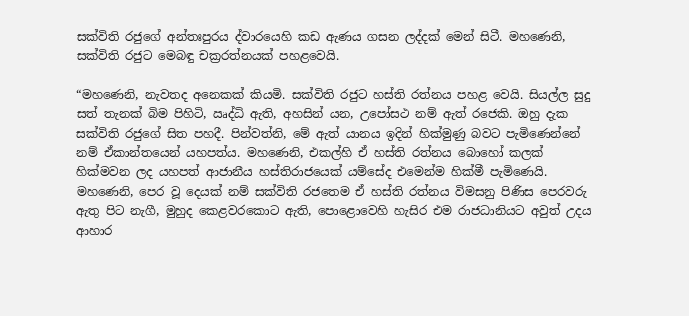සක්විති රජුගේ අන්තඃපුරය ද්වාරයෙහි කඩ ඇණය ගසන ලද්දක් මෙන් සිටී. මහණෙනි, සක්විති රජුට මෙබඳු චක්‍රරත්නයක් පහළවෙයි.

“මහණෙනි, නැවතද අනෙකක් කියමි. සක්විති රජුට හස්ති රත්නය පහළ වෙයි. සියල්ල සුදු සත් තැනක් බිම පිහිටි, ඍද්ධි ඇති, අහසින් යන, උපෝසථ නම් ඇත් රජෙකි. ඔහු දැක සක්විති රජුගේ සිත පහදී. පින්වත්නි, මේ ඇත් යානය ඉදින් හික්මුණු බවට පැමිණෙන්නේ නම් ඒකාන්තයෙන් යහපත්ය. මහණෙනි, එකල්හි ඒ හස්ති රත්නය බොහෝ කලක් හික්මවන ලද යහපත් ආජානීය හස්තිරාජයෙක් යම්සේද එමෙන්ම හික්මී පැමිණෙයි. මහණෙනි, පෙර වූ දෙයක් නම් සක්විති රජතෙම ඒ හස්ති රත්නය විමසනු පිණිස පෙරවරු ඇතු පිට නැගී, මුහුද කෙළවරකොට ඇති, පොළොවෙහි හැසිර එම රාජධානියට අවුත් උදය ආහාර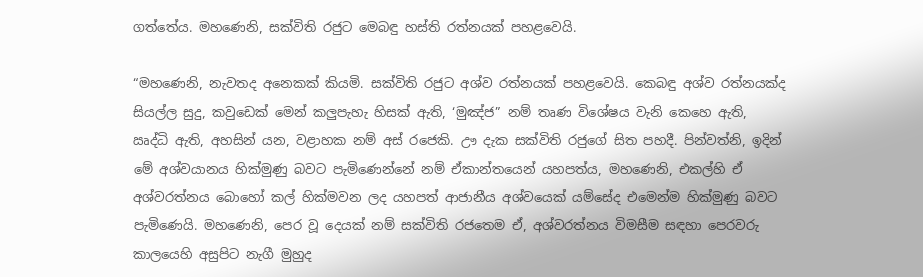ගත්තේය. මහණෙනි, සක්විති රජුට මෙබඳු හස්ති රත්නයක් පහළවෙයි.

“මහණෙනි, නැවතද අනෙකක් කියමි. සක්විති රජුට අශ්ව රත්නයක් පහළවෙයි. කෙබඳු අශ්ව රත්නයක්ද සියල්ල සුදු, කවුඩෙක් මෙන් කලුපැහැ හිසක් ඇති, ‘මුඤ්ජ” නම් තෘණ විශේෂය වැනි කෙහෙ ඇති, ඍද්ධි ඇති, අහසින් යන, වළාහක නම් අස් රජෙකි. ඌ දැක සක්විති රජුගේ සිත පහදී. පින්වත්නි, ඉදින් මේ අශ්වයානය හික්මුණු බවට පැමිණෙන්නේ නම් ඒකාන්තයෙන් යහපත්ය, මහණෙනි, එකල්හි ඒ අශ්වරත්නය බොහෝ කල් හික්මවන ලද යහපත් ආජානීය අශ්වයෙක් යම්සේද එමෙන්ම හික්මුණු බවට පැමිණෙයි. මහණෙනි, පෙර වූ දෙයක් නම් සක්විති රජතෙම ඒ, අශ්වරත්නය විමසීම සඳහා පෙරවරු කාලයෙහි අසුපිට නැගී මුහුද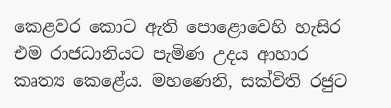කෙළවර කොට ඇති පොළොවෙහි හැසිර එම රාජධානියට පැමිණ උදය ආහාර කෘත්‍ය කෙළේය. මහණෙනි, සක්විති රජුට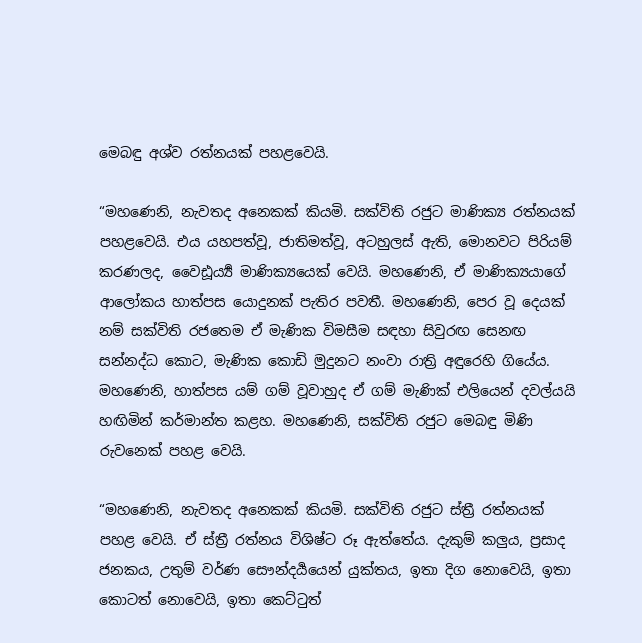මෙබඳු අශ්ව රත්නයක් පහළවෙයි.

“මහණෙනි, නැවතද අනෙකක් කියමි. සක්විති රජුට මාණික්‍ය රත්නයක් පහළවෙයි. එය යහපත්වූ, ජාතිමත්වූ, අටහුලස් ඇති, මොනවට පිරියම් කරණලද, වෛඪූර්‍ය්‍ය මාණික්‍යයෙක් වෙයි. මහණෙනි, ඒ මාණික්‍යයාගේ ආලෝකය හාත්පස යොදුනක් පැතිර පවතී. මහණෙනි, පෙර වූ දෙයක් නම් සක්විති රජතෙම ඒ මැණික විමසීම සඳහා සිවුරඟ සෙනඟ සන්නද්ධ කොට, මැණික කොඩි මුදුනට නංවා රාත්‍රි අඳුරෙහි ගියේය. මහණෙනි, හාත්පස යම් ගම් වූවාහුද ඒ ගම් මැණික් එලියෙන් දවල්යයි හඟිමින් කර්මාන්ත කළහ. මහණෙනි, සක්විති රජුට මෙබඳු මිණි රුවනෙක් පහළ වෙයි.

“මහණෙනි, නැවතද අනෙකක් කියමි. සක්විති රජුට ස්ත්‍රී රත්නයක් පහළ වෙයි. ඒ ස්ත්‍රී රත්නය විශිෂ්ට රූ ඇත්තේය. දැකුම් කලුය, ප්‍රසාද ජනකය, උතුම් වර්ණ සෞන්දර්‍යයෙන් යුක්තය, ඉතා දිග නොවෙයි, ඉතා කොටත් නොවෙයි, ඉතා කෙට්ටුත්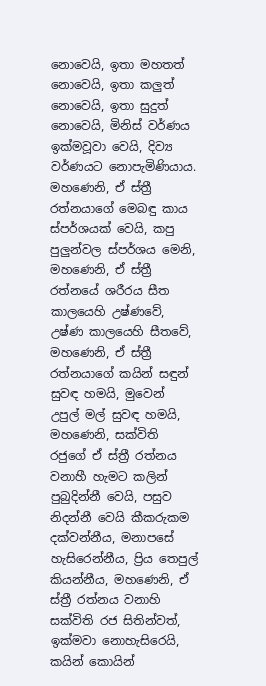නොවෙයි, ඉතා මහතත් නොවෙයි, ඉතා කලුත් නොවෙයි, ඉතා සුදුත් නොවෙයි, මිනිස් වර්ණය ඉක්මවූවා වෙයි, දිව්‍ය වර්ණයට නොපැමිණියාය. මහණෙනි, ඒ ස්ත්‍රී රත්නයාගේ මෙබඳු කාය ස්පර්ශයක් වෙයි, කපු පුලුන්වල ස්පර්ශය මෙනි, මහණෙනි, ඒ ස්ත්‍රී රත්නයේ ශරීරය සීත කාලයෙහි උෂ්ණවේ, උෂ්ණ කාලයෙහි සීතවේ, මහණෙනි, ඒ ස්ත්‍රී රත්නයාගේ කයින් සඳුන් සුවඳ හමයි, මුවෙන් උපුල් මල් සුවඳ හමයි, මහණෙනි, සක්විති රජුගේ ඒ ස්ත්‍රී රත්නය වනාහී හැමට කලින් පුබුදින්නී වෙයි, පසුව නිදන්නී වෙයි කීකරුකම දක්වන්නීය, මනාපසේ හැසිරෙන්නීය, ප්‍රිය තෙපුල් කියන්නීය, මහණෙනි, ඒ ස්ත්‍රී රත්නය වනාහි සක්විති රජ සිතින්වත්, ඉක්මවා නොහැසිරෙයි, කයින් කොයින්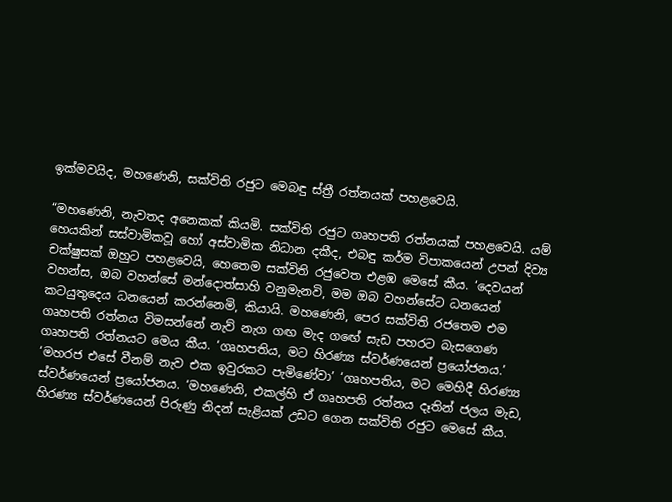ඉක්මවයිද, මහණෙනි, සක්විති රජුට මෙබඳු ස්ත්‍රී රත්නයක් පහළවෙයි.

“මහණෙනි, නැවතද අනෙකක් කියමි. සක්විති රජුට ගෘහපති රත්නයක් පහළවෙයි. යම් හෙයකින් සස්වාමිකවූ හෝ අස්වාමික නිධාන දකීද, එබඳු කර්ම විපාකයෙන් උපන් දිව්‍ය චක්ෂුසක් ඔහුට පහළවෙයි, හෙතෙම සක්විති රජුවෙත එළඹ මෙසේ කීය. ‘දෙවයන් වහන්ස, ඔබ වහන්සේ මන්දොත්සාහි වනුමැනවි, මම ඔබ වහන්සේට ධනයෙන් කටයුතුදෙය ධනයෙන් කරන්නෙමි, කියායි. මහණෙනි, පෙර සක්විති රජතෙම එම ගෘහපති රත්නය විමසන්නේ නැව් නැග ගඟ මැද ගඟේ සැඩ පහරට බැසගෙණ ගෘහපති රත්නයට මෙය කීය. ‘ගෘහපතිය, මට හිරණ්‍ය ස්වර්ණයෙන් ප්‍රයෝජනය.’ ‘මහරජ එසේ වීනම් නැව එක ඉවුරකට පැමිණේවා’ ‘ගෘහපතිය, මට මෙහිදී හිරණ්‍ය ස්වර්ණයෙන් ප්‍රයෝජනය. ‘මහණෙනි, එකල්හි ඒ ගෘහපති රත්නය දෑතින් ජලය මැඩ, හිරණ්‍ය ස්වර්ණයෙන් පිරුණු නිදන් සැළියක් උඩට ගෙන සක්විති රජුට මෙසේ කීය.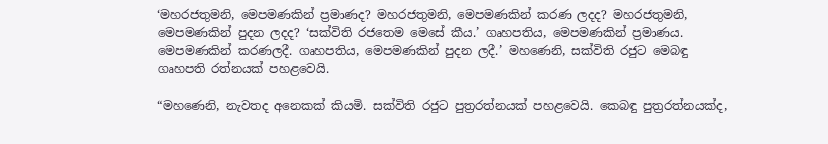‘මහරජතුමනි, මෙපමණකින් ප්‍රමාණද? මහරජතුමනි, මෙපමණකින් කරණ ලදද? මහරජතුමනි, මෙපමණකින් පුදන ලදද? ‘සක්විති රජතෙම මෙසේ කීය.’ ගෘහපතිය, මෙපමණකින් ප්‍රමාණය. මෙපමණකින් කරණලදී. ගෘහපතිය, මෙපමණකින් පුදන ලදී.’ මහණෙනි, සක්විති රජුට මෙබඳු ගෘහපති රත්නයක් පහළවෙයි.

“මහණෙනි, නැවතද අනෙකක් කියමි. සක්විති රජුට පුත්‍රරත්නයක් පහළවෙයි. කෙබඳු පුත්‍රරත්නයක්ද,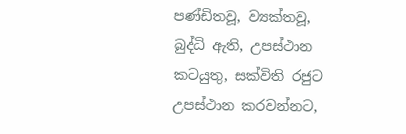පණ්ඩිතවූ, ව්‍යක්තවූ, බුද්ධි ඇති, උපස්ථාන කටයුතු, සක්විති රජුට උපස්ථාන කරවන්නට,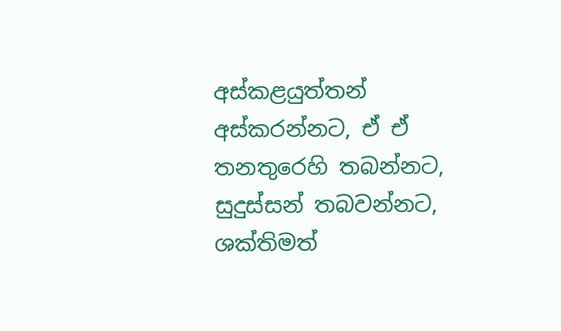අස්කළයුත්තන් අස්කරන්නට, ඒ ඒ තනතුරෙහි තබන්නට, සුදුස්සන් තබවන්නට, ශක්තිමත්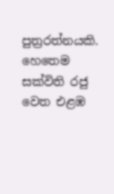පුත්‍රරත්නයකි. හෙතෙම සක්විති රජු වෙත එළඹ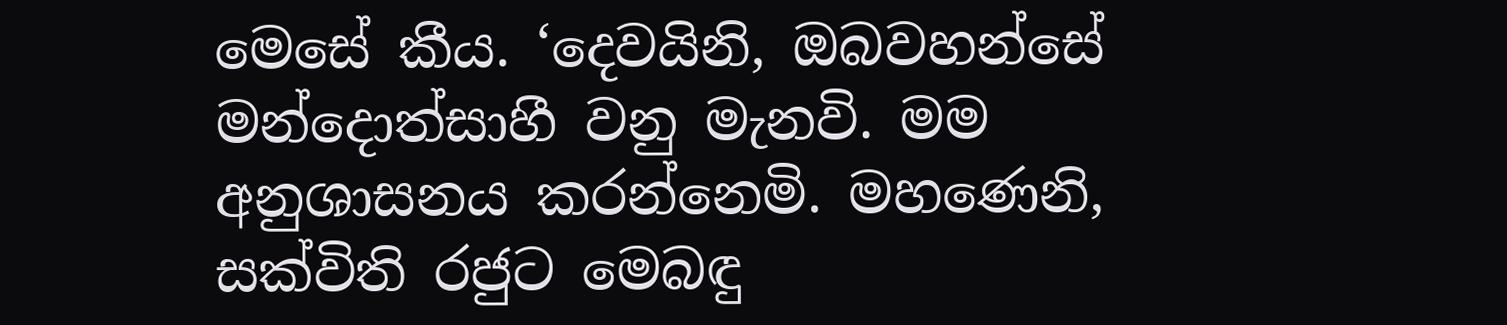මෙසේ කීය. ‘දෙවයිනි, ඔබවහන්සේ මන්දොත්සාහී වනු මැනවි. මම අනුශාසනය කරන්නෙමි. මහණෙනි, සක්විති රජුට මෙබඳු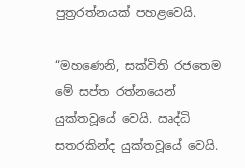පුත්‍රරත්නයක් පහළවෙයි.

“මහණෙනි, සක්විති රජතෙම මේ සප්ත රත්නයෙන් යුක්තවූයේ වෙයි. ඍද්ධි සතරකින්ද යුක්තවූයේ වෙයි.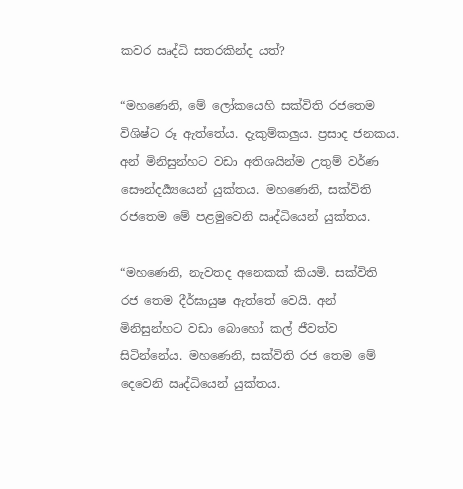කවර ඍද්ධි සතරකින්ද යත්?

“මහණෙනි, මේ ලෝකයෙහි සක්විති රජතෙම විශිෂ්ට රූ ඇත්තේය. දැකුම්කලුය. ප්‍රසාද ජනකය. අන් මිනිසුන්හට වඩා අතිශයින්ම උතුම් වර්ණ සෞන්දර්‍ය්‍යයෙන් යුක්තය. මහණෙනි, සක්විති රජතෙම මේ පළමුවෙනි ඍද්ධියෙන් යුක්තය.

“මහණෙනි, නැවතද අනෙකක් කියමි. සක්විති රජ තෙම දීර්ඝායුෂ ඇත්තේ වෙයි. අන් මිනිසුන්හට වඩා බොහෝ කල් ජීවත්ව සිටින්නේය. මහණෙනි, සක්විති රජ තෙම මේ දෙවෙනි ඍද්ධියෙන් යුක්තය.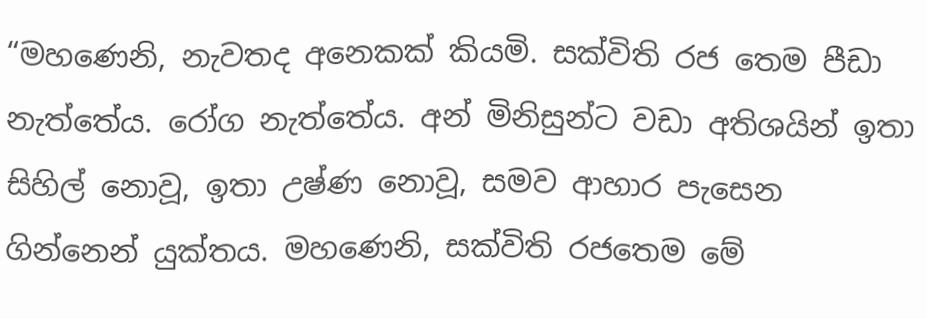“මහණෙනි, නැවතද අනෙකක් කියමි. සක්විති රජ තෙම පීඩා නැත්තේය. රෝග නැත්තේය. අන් මිනිසුන්ට වඩා අතිශයින් ඉතා සිහිල් නොවූ, ඉතා උෂ්ණ නොවූ, සමව ආහාර පැසෙන ගින්නෙන් යුක්තය. මහණෙනි, සක්විති රජතෙම මේ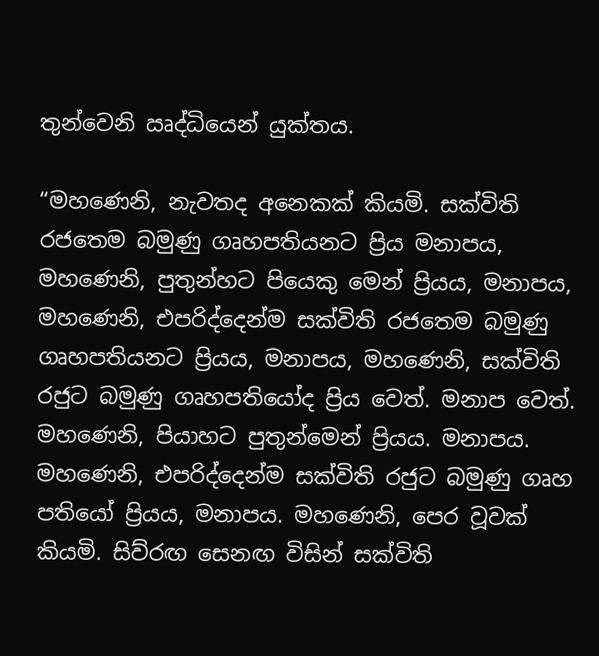තුන්වෙනි ඍද්ධියෙන් යුක්තය.

“මහණෙනි, නැවතද අනෙකක් කියමි. සක්විති රජතෙම බමුණු ගෘහපතියනට ප්‍රිය මනාපය, මහණෙනි, පුතුන්හට පියෙකු මෙන් ප්‍රියය, මනාපය, මහණෙනි, එපරිද්දෙන්ම සක්විති රජතෙම බමුණු ගෘහපතියනට ප්‍රියය, මනාපය, මහණෙනි, සක්විති රජුට බමුණු ගෘහපතියෝද ප්‍රිය වෙත්. මනාප වෙත්. මහණෙනි, පියාහට පුතුන්මෙන් ප්‍රියය. මනාපය. මහණෙනි, එපරිද්දෙන්ම සක්විති රජුට බමුණු ගෘහ පතියෝ ප්‍රියය, මනාපය. මහණෙනි, පෙර වූවක් කියමි. සිව්රඟ සෙනඟ විසින් සක්විති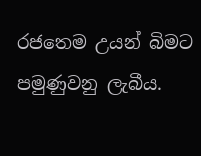රජතෙම උයන් බිමට පමුණුවනු ලැබීය.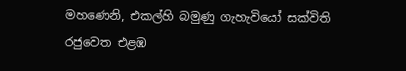මහණෙනි, එකල්හි බමුණු ගැහැවියෝ සක්විති රජුවෙත එළඹ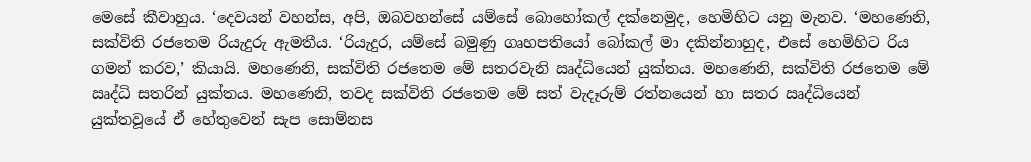මෙසේ කීවාහුය. ‘දෙවයන් වහන්ස, අපි, ඔබවහන්සේ යම්සේ බොහෝකල් දක්නෙමුද, හෙමිහිට යනු මැනව. ‘මහණෙනි, සක්විති රජතෙම රියැදුරු ඇමතීය. ‘රියැදුර, යම්සේ බමුණු ගෘහපතියෝ බෝකල් මා දකින්නාහුද, එසේ හෙමිහිට රිය ගමන් කරව,’ කියායි. මහණෙනි, සක්විති රජතෙම මේ සතරවැනි ඍද්ධියෙන් යුක්තය. මහණෙනි, සක්විති රජතෙම මේ ඍද්ධි සතරින් යුක්තය. මහණෙනි, තවද සක්විති රජතෙම මේ සත් වැදෑරුම් රත්නයෙන් හා සතර ඍද්ධියෙන් යුක්තවූයේ ඒ හේතුවෙන් සැප සොම්නස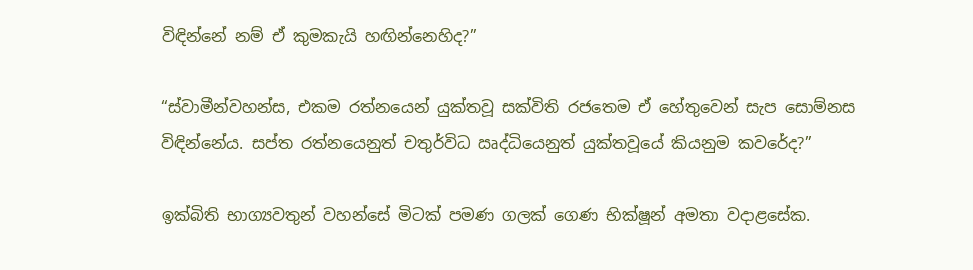විඳින්නේ නම් ඒ කුමකැයි හඟින්නෙහිද?”

“ස්වාමීන්වහන්ස, එකම රත්නයෙන් යුක්තවූ සක්විති රජතෙම ඒ හේතුවෙන් සැප සොම්නස විඳින්නේය. සප්ත රත්නයෙනුත් චතුර්විධ ඍද්ධියෙනුත් යුක්තවූයේ කියනුම කවරේද?”

ඉක්බිති භාග්‍යවතුන් වහන්සේ මිටක් පමණ ගලක් ගෙණ භික්ෂූන් අමතා වදාළසේක.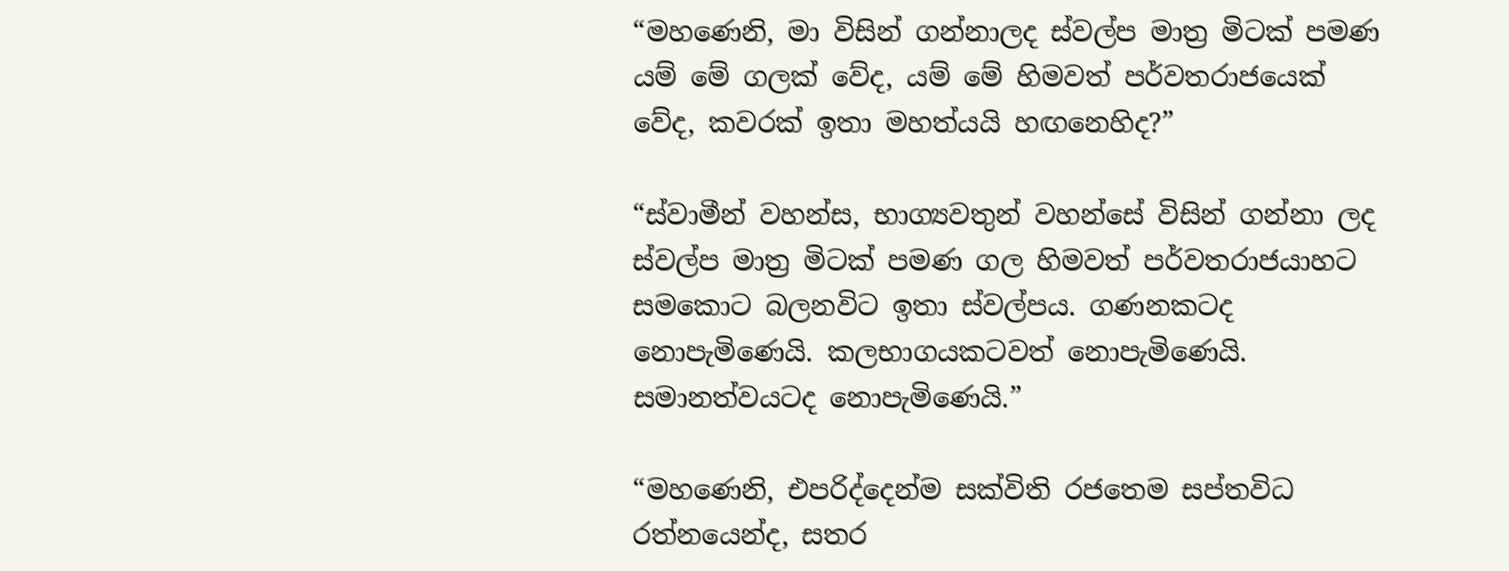“මහණෙනි, මා විසින් ගන්නාලද ස්වල්ප මාත්‍ර මිටක් පමණ යම් මේ ගලක් වේද, යම් මේ හිමවත් පර්වතරාජයෙක් වේද, කවරක් ඉතා මහත්යයි හඟනෙහිද?”

“ස්වාමීන් වහන්ස, භාග්‍යවතුන් වහන්සේ විසින් ගන්නා ලද ස්වල්ප මාත්‍ර මිටක් පමණ ගල හිමවත් පර්වතරාජයාහට සමකොට බලනවිට ඉතා ස්වල්පය. ගණනකටද නොපැමිණෙයි. කලභාගයකටවත් නොපැමිණෙයි. සමානත්වයටද නොපැමිණෙයි.”

“මහණෙනි, එපරිද්දෙන්ම සක්විති රජතෙම සප්තවිධ රත්නයෙන්ද, සතර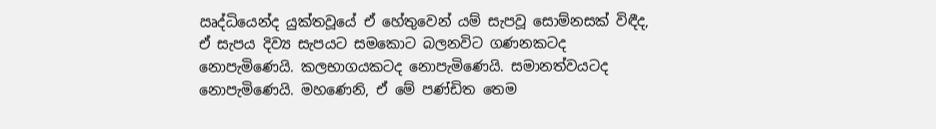ඍද්ධියෙන්ද යුක්තවූයේ ඒ හේතුවෙන් යම් සැපවූ සොම්නසක් විඳීද, ඒ සැපය දිව්‍ය සැපයට සමකොට බලනවිට ගණනකටද නොපැමිණෙයි. කලභාගයකටද නොපැමිණෙයි. සමානත්වයටද නොපැමිණෙයි. මහණෙනි, ඒ මේ පණ්ඩිත තෙම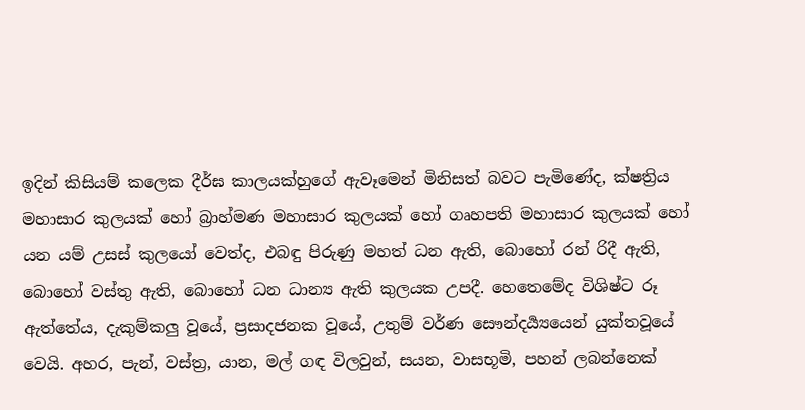ඉදින් කිසියම් කලෙක දීර්ඝ කාලයක්හුගේ ඇවෑමෙන් මිනිසත් බවට පැමිණේද, ක්ෂත්‍රිය මහාසාර කුලයක් හෝ බ්‍රාහ්මණ මහාසාර කුලයක් හෝ ගෘහපති මහාසාර කුලයක් හෝ යන යම් උසස් කුලයෝ වෙත්ද, එබඳු පිරුණු මහත් ධන ඇති, බොහෝ රන් රිදී ඇති, බොහෝ වස්තු ඇති, බොහෝ ධන ධාන්‍ය ඇති කුලයක උපදී. හෙතෙමේද විශිෂ්ට රූ ඇත්තේය, දැකුම්කලු වූයේ, ප්‍රසාදජනක වූයේ, උතුම් වර්ණ සෞන්දර්‍ය්‍යයෙන් යුක්තවූයේ වෙයි. අහර, පැන්, වස්ත්‍ර, යාන, මල් ගඳ විලවුන්, සයන, වාසභූමි, පහන් ලබන්නෙක්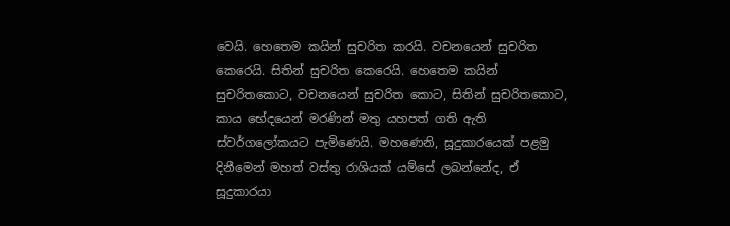වෙයි. හෙතෙම කයින් සුචරිත කරයි. වචනයෙන් සුචරිත කෙරෙයි. සිතින් සුචරිත කෙරෙයි. හෙතෙම කයින් සුචරිතකොට, වචනයෙන් සුචරිත කොට, සිතින් සුචරිතකොට, කාය භේදයෙන් මරණින් මතු යහපත් ගති ඇති ස්වර්ගලෝකයට පැමිණෙයි. මහණෙනි, සූදුකාරයෙක් පළමු දිනීමෙන් මහත් වස්තු රාශියක් යම්සේ ලබන්නේද, ඒ සූදුකාරයා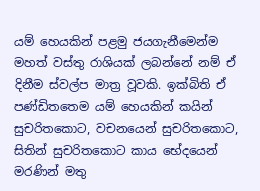යම් හෙයකින් පළමු ජයගැනීමෙන්ම මහත් වස්තු රාශියක් ලබන්නේ නම් ඒ දිනීම ස්වල්ප මාත්‍ර වූවකි. ඉක්බිති ඒ පණ්ඩිතතෙම යම් හෙයකින් කයින් සුචරිතකොට, වචනයෙන් සුචරිතකොට, සිතින් සුචරිතකොට කාය භේදයෙන් මරණින් මතු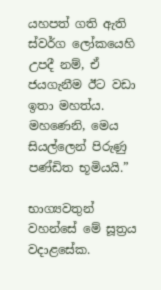යහපත් ගති ඇති ස්වර්ග ලෝකයෙහි උපදී නම්, ඒ ජයගැනීම ඊට වඩා ඉතා මහත්ය. මහණෙනි, මෙය සියල්ලෙන් පිරුණු පණ්ඩිත භූමියයි.”

භාග්‍යවතුන් වහන්සේ මේ සූත්‍රය වදාළසේක.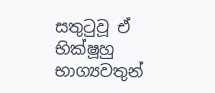සතුටුවූ ඒ භික්ෂූහු භාග්‍යවතුන්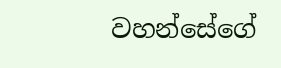වහන්සේගේ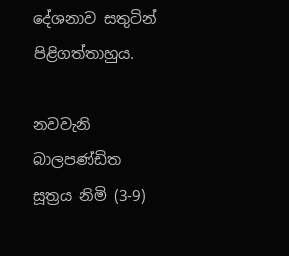දේශනාව සතුටින් පිළිගත්තාහුය.

නවවැනි බාලපණ්ඩිත සූත්‍රය නිමි (3-9)